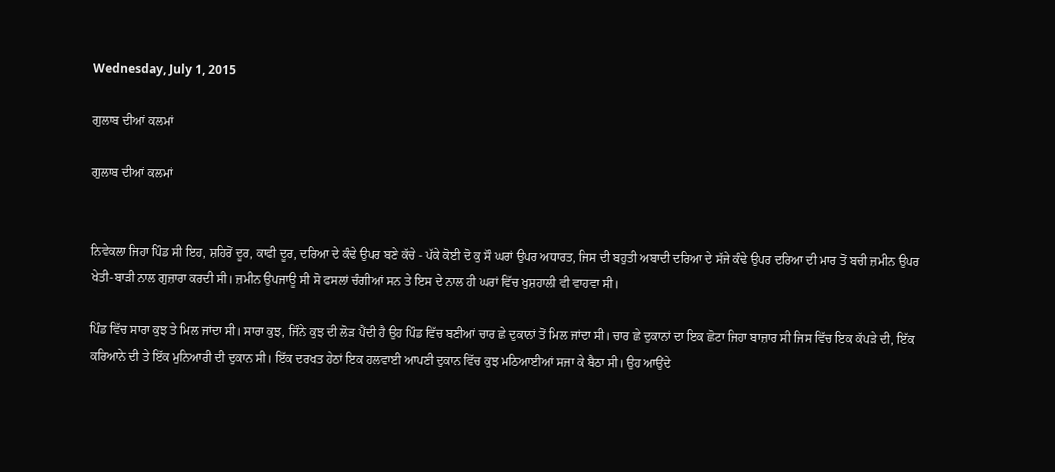Wednesday, July 1, 2015

ਗੁਲਾਬ ਦੀਆਂ ਕਲਮਾਂ

ਗੁਲਾਬ ਦੀਆਂ ਕਲਮਾਂ


ਨਿਵੇਕਲਾ ਜਿਹਾ ਪਿੰਡ ਸੀ ਇਹ, ਸ਼ਹਿਰੋਂ ਦੂਰ, ਕਾਫੀ ਦੂਰ, ਦਰਿਆ ਦੇ ਕੰਢੇ ਉਪਰ ਬਣੇ ਕੱਚੇ - ਪੱਕੇ ਕੋਈ ਦੋ ਕੁ ਸੌ ਘਰਾਂ ਉਪਰ ਅਧਾਰਤ, ਜਿਸ ਦੀ ਬਹੁਤੀ ਅਬਾਦੀ ਦਰਿਆ ਦੇ ਸੱਜੇ ਕੰਢੇ ਉਪਰ ਦਰਿਆ ਦੀ ਮਾਰ ਤੋਂ ਬਚੀ ਜ਼ਮੀਨ ਉਪਰ ਖੇਤੀ-ਬਾੜੀ ਨਾਲ ਗੁਜ਼ਾਰਾ ਕਰਦੀ ਸੀ। ਜ਼ਮੀਨ ਉਪਜਾਊ ਸੀ ਸੋ ਫਸਲਾਂ ਚੰਗੀਆਂ ਸਨ ਤੇ ਇਸ ਦੇ ਨਾਲ ਹੀ ਘਰਾਂ ਵਿੱਚ ਖੁਸ਼ਹਾਲੀ ਵੀ ਵਾਹਵਾ ਸੀ।

ਪਿੰਡ ਵਿੱਚ ਸਾਰਾ ਕੁਝ ਤੇ ਮਿਲ ਜਾਂਦਾ ਸੀ। ਸਾਰਾ ਕੁਝ, ਜਿੰਨੇ ਕੁਝ ਦੀ ਲੋੜ ਪੈਂਦੀ ਹੈ ਉਹ ਪਿੰਡ ਵਿੱਚ ਬਣੀਆਂ ਚਾਰ ਛੇ ਦੁਕਾਨਾਂ ਤੋਂ ਮਿਲ ਜਾਂਦਾ ਸੀ। ਚਾਰ ਛੇ ਦੁਕਾਨਾਂ ਦਾ ਇਕ ਛੋਟਾ ਜਿਹਾ ਬਾਜ਼ਾਰ ਸੀ ਜਿਸ ਵਿੱਚ ਇਕ ਕੱਪੜੇ ਦੀ, ਇੱਕ ਕਰਿਆਨੇ ਦੀ ਤੇ ਇੱਕ ਮੁਨਿਆਰੀ ਦੀ ਦੁਕਾਨ ਸੀ। ਇੱਕ ਦਰਖਤ ਹੇਠਾਂ ਇਕ ਹਲਵਾਈ ਆਪਣੀ ਦੁਕਾਨ ਵਿੱਚ ਕੁਝ ਮਠਿਆਈਆਂ ਸਜਾ ਕੇ ਬੈਠਾ ਸੀ। ਉਹ ਆਉਂਦੇ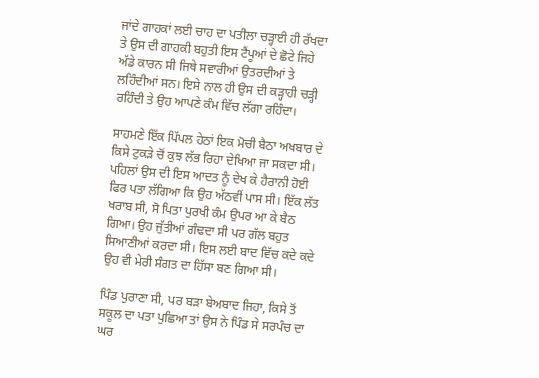ਜਾਂਦੇ ਗਾਹਕਾਂ ਲਈ ਚਾਹ ਦਾ ਪਤੀਲਾ ਚੜ੍ਹਾਈ ਹੀ ਰੱਖਦਾ ਤੇ ਉਸ ਦੀ ਗਾਹਕੀ ਬਹੁਤੀ ਇਸ ਟੈਂਪੂਆਂ ਦੇ ਛੋਟੇ ਜਿਹੇ ਅੱਡੇ ਕਾਰਨ ਸੀ ਜਿਥੇ ਸਵਾਰੀਆਂ ਉਤਰਦੀਆਂ ਤੇ ਲਹਿੰਦੀਆਂ ਸਨ। ਇਸੇ ਨਾਲ ਹੀ ਉਸ ਦੀ ਕੜ੍ਹਾਹੀ ਚੜ੍ਹੀ ਰਹਿੰਦੀ ਤੇ ਉਹ ਆਪਣੇ ਕੰਮ ਵਿੱਚ ਲੱਗਾ ਰਹਿੰਦਾ।

ਸਾਹਮਣੇ ਇੱਕ ਪਿੱਪਲ ਹੇਠਾਂ ਇਕ ਮੋਚੀ ਬੈਠਾ ਅਖਬਾਰ ਦੇ ਕਿਸੇ ਟੁਕੜੇ ਚੋਂ ਕੁਝ ਲੱਭ ਰਿਹਾ ਦੇਖਿਆ ਜਾ ਸਕਦਾ ਸੀ। ਪਹਿਲਾਂ ਉਸ ਦੀ ਇਸ ਆਦਤ ਨੂੰ ਦੇਖ ਕੇ ਹੈਰਾਨੀ ਹੋਈ ਫਿਰ ਪਤਾ ਲੱਗਿਆ ਕਿ ਉਹ ਅੱਠਵੀਂ ਪਾਸ ਸੀ। ਇੱਕ ਲੱਤ ਖਰਾਬ ਸੀ, ਸੋ ਪਿਤਾ ਪੁਰਖੀ ਕੰਮ ਉਪਰ ਆ ਕੇ ਬੈਠ ਗਿਆ। ਉਹ ਜੁੱਤੀਆਂ ਗੰਢਦਾ ਸੀ ਪਰ ਗੱਲ ਬਹੁਤ ਸਿਆਣੀਆਂ ਕਰਦਾ ਸੀ। ਇਸ ਲਈ ਬਾਦ ਵਿੱਚ ਕਦੇ ਕਦੇ ਉਹ ਵੀ ਮੇਰੀ ਸੰਗਤ ਦਾ ਹਿੱਸਾ ਬਣ ਗਿਆ ਸੀ।

ਪਿੰਡ ਪੁਰਾਣਾ ਸੀ, ਪਰ ਬੜਾ ਬੇਅਬਾਦ ਜਿਹਾ, ਕਿਸੇ ਤੋਂ ਸਕੂਲ ਦਾ ਪਤਾ ਪੁਛਿਆ ਤਾਂ ਉਸ ਨੇ ਪਿੰਡ ਸੇ ਸਰਪੰਚ ਦਾ ਘਰ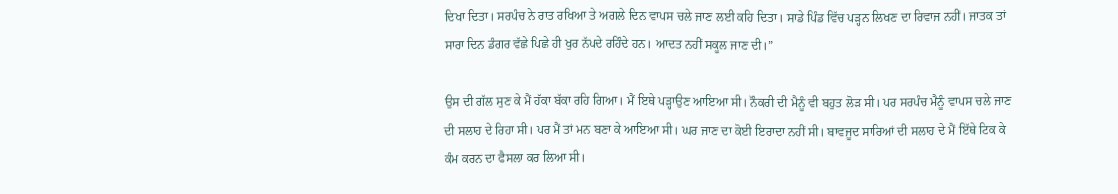ਦਿਖਾ ਦਿਤਾ। ਸਰਪੰਚ ਨੇ ਰਾਤ ਰਖਿਆ ਤੇ ਅਗਲੇ ਦਿਨ ਵਾਪਸ ਚਲੇ ਜਾਣ ਲਈ ਕਹਿ ਦਿਤਾ। ਸਾਡੇ ਪਿੰਡ ਵਿੱਚ ਪੜ੍ਹਨ ਲਿਖਣ ਦਾ ਰਿਵਾਜ ਨਹੀਂ। ਜਾਤਕ ਤਾਂ ਸਾਰਾ ਦਿਨ ਡੰਗਰ ਵੱਛੇ ਪਿਛੇ ਹੀ ਖੁਰ ਨੱਪਦੇ ਰਹਿੰਦੇ ਹਨ। ਆਦਤ ਨਹੀਂ ਸਕੂਲ ਜਾਣ ਦੀ।”

ਉਸ ਦੀ ਗੱਲ ਸੁਣ ਕੇ ਮੈਂ ਹੱਕਾ ਬੱਕਾ ਰਹਿ ਗਿਆ। ਮੈਂ ਇਥੇ ਪੜ੍ਹਾਉਣ ਆਇਆ ਸੀ। ਨੌਕਰੀ ਦੀ ਮੈਨੂੰ ਵੀ ਬਹੁਤ ਲੋੜ ਸੀ। ਪਰ ਸਰਪੰਚ ਮੈਨੂੰ ਵਾਪਸ ਚਲੇ ਜਾਣ ਦੀ ਸਲਾਹ ਦੇ ਰਿਹਾ ਸੀ। ਪਰ ਮੈਂ ਤਾਂ ਮਨ ਬਣਾ ਕੇ ਆਇਆ ਸੀ। ਘਰ ਜਾਣ ਦਾ ਕੋਈ ਇਰਾਦਾ ਨਹੀਂ ਸੀ। ਬਾਵਜੂਦ ਸਾਰਿਆਂ ਦੀ ਸਲਾਹ ਦੇ ਮੈਂ ਇੱਥੇ ਟਿਕ ਕੇ ਕੰਮ ਕਰਨ ਦਾ ਫੈਸਲਾ ਕਰ ਲਿਆ ਸੀ।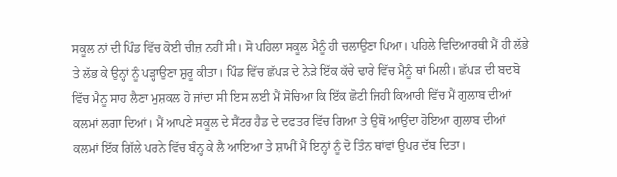ਸਕੂਲ ਨਾਂ ਦੀ ਪਿੰਡ ਵਿੱਚ ਕੋਈ ਚੀਜ਼ ਨਹੀਂ ਸੀ। ਸੋ ਪਹਿਲਾ ਸਕੂਲ ਮੈਨੂੰ ਹੀ ਚਲਾਉਣਾ ਪਿਆ। ਪਹਿਲੇ ਵਿਦਿਆਰਥੀ ਮੈਂ ਹੀ ਲੱਭੇ ਤੇ ਲੱਭ ਕੇ ਉਨ੍ਹਾਂ ਨੂੰ ਪੜ੍ਹਾਉਣਾ ਸ਼ੁਰੂ ਕੀਤਾ। ਪਿੰਡ ਵਿੱਚ ਛੱਪੜ ਦੇ ਨੇੜੇ ਇੱਕ ਕੱਚੇ ਢਾਰੇ ਵਿੱਚ ਮੈਨੂੰ ਥਾਂ ਮਿਲੀ। ਛੱਪੜ ਦੀ ਬਦਬੋ ਵਿੱਚ ਮੈਨੂ ਸਾਹ ਲੈਣਾ ਮੁਸ਼ਕਲ ਹੋ ਜਾਂਦਾ ਸੀ ਇਸ ਲਈ ਮੈਂ ਸੋਚਿਆ ਕਿ ਇੱਕ ਛੋਟੀ ਜਿਹੀ ਕਿਆਰੀ ਵਿੱਚ ਮੈਂ ਗੁਲਾਬ ਦੀਆਂ ਕਲਮਾਂ ਲਗਾ ਦਿਆਂ। ਮੈਂ ਆਪਣੇ ਸਕੂਲ ਦੇ ਸੈਂਟਰ ਹੈਡ ਦੇ ਦਫਤਰ ਵਿੱਚ ਗਿਆ ਤੇ ਉਥੋਂ ਆਉਂਦਾ ਹੋਇਆ ਗੁਲਾਬ ਦੀਆਂ ਕਲਮਾਂ ਇੱਕ ਗਿੱਲੇ ਪਰਨੇ ਵਿੱਚ ਬੰਨ੍ਹ ਕੇ ਲੈ ਆਇਆ ਤੇ ਸ਼ਾਮੀਂ ਮੈਂ ਇਨ੍ਹਾਂ ਨੂੰ ਦੋ ਤਿੰਨ ਥਾਂਵਾਂ ਉਪਰ ਦੱਬ ਦਿਤਾ।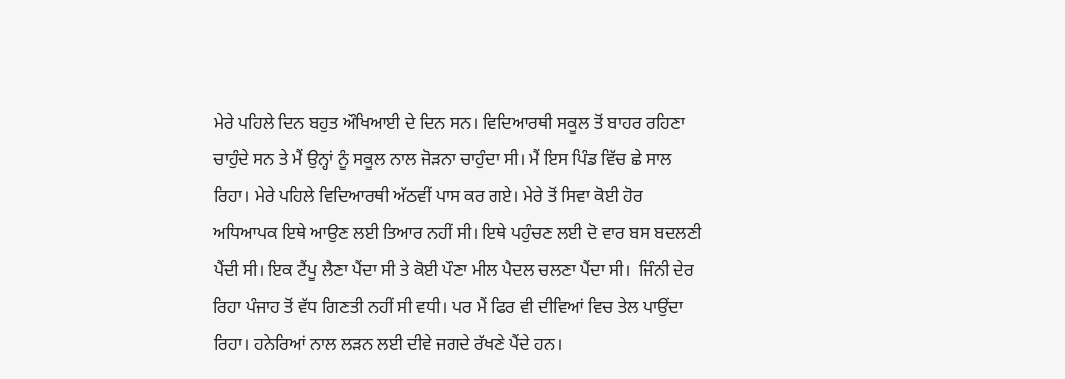ਮੇਰੇ ਪਹਿਲੇ ਦਿਨ ਬਹੁਤ ਔਖਿਆਈ ਦੇ ਦਿਨ ਸਨ। ਵਿਦਿਆਰਥੀ ਸਕੂਲ ਤੋਂ ਬਾਹਰ ਰਹਿਣਾ ਚਾਹੁੰਦੇ ਸਨ ਤੇ ਮੈਂ ਉਨ੍ਹਾਂ ਨੂੰ ਸਕੂਲ ਨਾਲ ਜੋੜਨਾ ਚਾਹੁੰਦਾ ਸੀ। ਮੈਂ ਇਸ ਪਿੰਡ ਵਿੱਚ ਛੇ ਸਾਲ ਰਿਹਾ। ਮੇਰੇ ਪਹਿਲੇ ਵਿਦਿਆਰਥੀ ਅੱਠਵੀਂ ਪਾਸ ਕਰ ਗਏ। ਮੇਰੇ ਤੋਂ ਸਿਵਾ ਕੋਈ ਹੋਰ ਅਧਿਆਪਕ ਇਥੇ ਆਉਣ ਲਈ ਤਿਆਰ ਨਹੀਂ ਸੀ। ਇਥੇ ਪਹੁੰਚਣ ਲਈ ਦੋ ਵਾਰ ਬਸ ਬਦਲਣੀ ਪੈਂਦੀ ਸੀ। ਇਕ ਟੈਂਪੂ ਲੈਣਾ ਪੈਂਦਾ ਸੀ ਤੇ ਕੋਈ ਪੌਣਾ ਮੀਲ ਪੈਦਲ ਚਲਣਾ ਪੈਂਦਾ ਸੀ।  ਜਿੰਨੀ ਦੇਰ ਰਿਹਾ ਪੰਜਾਹ ਤੋਂ ਵੱਧ ਗਿਣਤੀ ਨਹੀਂ ਸੀ ਵਧੀ। ਪਰ ਮੈਂ ਫਿਰ ਵੀ ਦੀਵਿਆਂ ਵਿਚ ਤੇਲ ਪਾਉਂਦਾ ਰਿਹਾ। ਹਨੇਰਿਆਂ ਨਾਲ ਲੜਨ ਲਈ ਦੀਵੇ ਜਗਦੇ ਰੱਖਣੇ ਪੈਂਦੇ ਹਨ।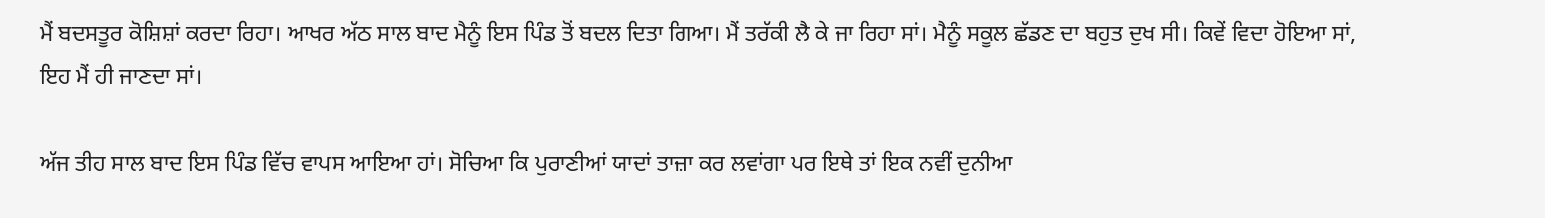ਮੈਂ ਬਦਸਤੂਰ ਕੋਸ਼ਿਸ਼ਾਂ ਕਰਦਾ ਰਿਹਾ। ਆਖਰ ਅੱਠ ਸਾਲ ਬਾਦ ਮੈਨੂੰ ਇਸ ਪਿੰਡ ਤੋਂ ਬਦਲ ਦਿਤਾ ਗਿਆ। ਮੈਂ ਤਰੱਕੀ ਲੈ ਕੇ ਜਾ ਰਿਹਾ ਸਾਂ। ਮੈਨੂੰ ਸਕੂਲ ਛੱਡਣ ਦਾ ਬਹੁਤ ਦੁਖ ਸੀ। ਕਿਵੇਂ ਵਿਦਾ ਹੋਇਆ ਸਾਂ, ਇਹ ਮੈਂ ਹੀ ਜਾਣਦਾ ਸਾਂ।

ਅੱਜ ਤੀਹ ਸਾਲ ਬਾਦ ਇਸ ਪਿੰਡ ਵਿੱਚ ਵਾਪਸ ਆਇਆ ਹਾਂ। ਸੋਚਿਆ ਕਿ ਪੁਰਾਣੀਆਂ ਯਾਦਾਂ ਤਾਜ਼ਾ ਕਰ ਲਵਾਂਗਾ ਪਰ ਇਥੇ ਤਾਂ ਇਕ ਨਵੀਂ ਦੁਨੀਆ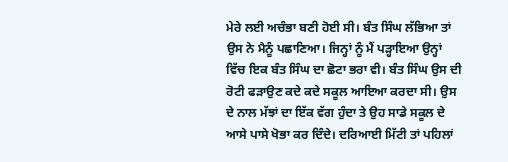ਮੇਰੇ ਲਈ ਅਚੰਭਾ ਬਣੀ ਹੋਈ ਸੀ। ਬੰਤ ਸਿੰਘ ਲੱਭਿਆ ਤਾਂ ਉਸ ਨੇ ਮੈਨੂੰ ਪਛਾਣਿਆ। ਜਿਨ੍ਹਾਂ ਨੂੰ ਮੈਂ ਪੜ੍ਹਾਇਆ ਉਨ੍ਹਾਂ ਵਿੱਚ ਇਕ ਬੰਤ ਸਿੰਘ ਦਾ ਛੋਟਾ ਭਰਾ ਵੀ। ਬੰਤ ਸਿੰਘ ਉਸ ਦੀ ਰੋਟੀ ਫੜਾਉਣ ਕਦੇ ਕਦੇ ਸਕੂਲ ਆਇਆ ਕਰਦਾ ਸੀ। ਉਸ ਦੇ ਨਾਲ ਮੱਝਾਂ ਦਾ ਇੱਕ ਵੱਗ ਹੁੰਦਾ ਤੇ ਉਹ ਸਾਡੇ ਸਕੂਲ ਦੇ ਆਸੇ ਪਾਸੇ ਖੋਭਾ ਕਰ ਦਿੰਦੇ। ਦਰਿਆਈ ਮਿੱਟੀ ਤਾਂ ਪਹਿਲਾਂ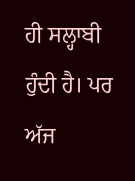ਹੀ ਸਲ੍ਹਾਬੀ ਹੁੰਦੀ ਹੈ। ਪਰ ਅੱਜ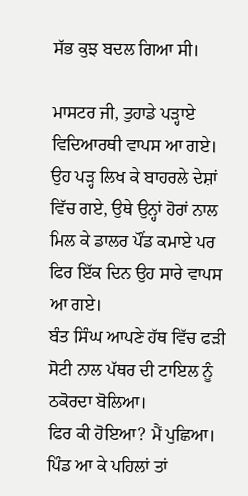ਸੱਭ ਕੁਝ ਬਦਲ ਗਿਆ ਸੀ।

ਮਾਸਟਰ ਜੀ, ਤੁਹਾਡੇ ਪੜ੍ਹਾਏ ਵਿਦਿਆਰਥੀ ਵਾਪਸ ਆ ਗਏ। ਉਹ ਪੜ੍ਹ ਲਿਖ ਕੇ ਬਾਹਰਲੇ ਦੇਸ਼ਾਂ ਵਿੱਚ ਗਏ, ਉਥੇ ਉਨ੍ਹਾਂ ਹੋਰਾਂ ਨਾਲ ਮਿਲ ਕੇ ਡਾਲਰ ਪੌਂਡ ਕਮਾਏ ਪਰ ਫਿਰ ਇੱਕ ਦਿਨ ਉਹ ਸਾਰੇ ਵਾਪਸ ਆ ਗਏ।
ਬੰਤ ਸਿੰਘ ਆਪਣੇ ਹੱਥ ਵਿੱਚ ਫੜੀ ਸੋਟੀ ਨਾਲ ਪੱਥਰ ਦੀ ਟਾਇਲ ਨੂੰ ਠਕੋਰਦਾ ਬੋਲਿਆ।
ਫਿਰ ਕੀ ਹੋਇਆ? ਮੈਂ ਪੁਛਿਆ।
ਪਿੰਡ ਆ ਕੇ ਪਹਿਲਾਂ ਤਾਂ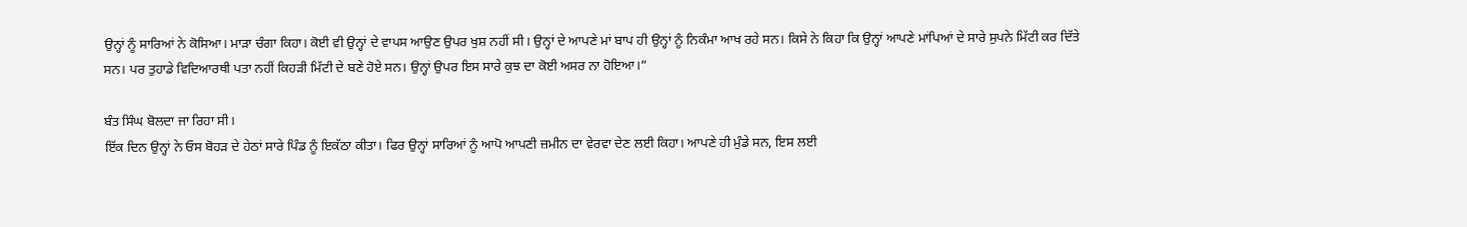ਉਨ੍ਹਾਂ ਨੂੰ ਸਾਰਿਆਂ ਨੇ ਕੋਸਿਆ। ਮਾੜਾ ਚੰਗਾ ਕਿਹਾ। ਕੋਈ ਵੀ ਉਨ੍ਹਾਂ ਦੇ ਵਾਪਸ ਆਉਣ ਉਪਰ ਖੁਸ਼ ਨਹੀਂ ਸੀ। ਉਨ੍ਹਾਂ ਦੇ ਆਪਣੇ ਮਾਂ ਬਾਪ ਹੀ ਉਨ੍ਹਾਂ ਨੂੰ ਨਿਕੰਮਾ ਆਖ ਰਹੇ ਸਨ। ਕਿਸੇ ਨੇ ਕਿਹਾ ਕਿ ਉਨ੍ਹਾਂ ਆਪਣੇ ਮਾਂਪਿਆਂ ਦੇ ਸਾਰੇ ਸੁਪਨੇ ਮਿੱਟੀ ਕਰ ਦਿੱਤੇ ਸਨ। ਪਰ ਤੁਹਾਡੇ ਵਿਦਿਆਰਥੀ ਪਤਾ ਨਹੀਂ ਕਿਹੜੀ ਮਿੱਟੀ ਦੇ ਬਣੇ ਹੋਏ ਸਨ। ਉਨ੍ਹਾਂ ਉਪਰ ਇਸ ਸਾਰੇ ਕੁਝ ਦਾ ਕੋਈ ਅਸਰ ਨਾ ਹੋਇਆ।”

ਬੰਤ ਸਿੰਘ ਬੋਲਦਾ ਜਾ ਰਿਹਾ ਸੀ।
ਇੱਕ ਦਿਨ ਉਨ੍ਹਾਂ ਨੇ ਓਸ ਬੋਹੜ ਦੇ ਹੇਠਾਂ ਸਾਰੇ ਪਿੰਡ ਨੂੰ ਇਕੱਠਾ ਕੀਤਾ। ਫਿਰ ਉਨ੍ਹਾਂ ਸਾਰਿਆਂ ਨੂੰ ਆਪੋ ਆਪਣੀ ਜ਼ਮੀਨ ਦਾ ਵੇਰਵਾ ਦੇਣ ਲਈ ਕਿਹਾ। ਆਪਣੇ ਹੀ ਮੁੰਡੇ ਸਨ, ਇਸ ਲਈ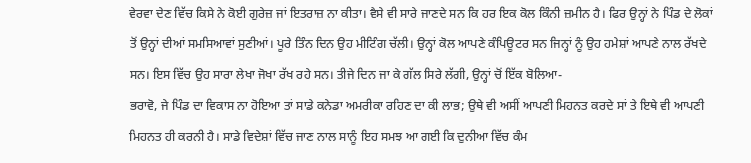ਵੇਰਵਾ ਦੇਣ ਵਿੱਚ ਕਿਸੇ ਨੇ ਕੋਈ ਗੁਰੇਜ਼ ਜਾਂ ਇਤਰਾਜ਼ ਨਾ ਕੀਤਾ। ਵੈਸੇ ਵੀ ਸਾਰੇ ਜਾਣਦੇ ਸਨ ਕਿ ਹਰ ਇਕ ਕੋਲ ਕਿੰਨੀ ਜ਼ਮੀਨ ਹੈ। ਫਿਰ ਉਨ੍ਹਾਂ ਨੇ ਪਿੰਡ ਦੇ ਲੋਕਾਂ ਤੋਂ ਉਨ੍ਹਾਂ ਦੀਆਂ ਸਮਸਿਆਵਾਂ ਸੁਣੀਆਂ। ਪੂਰੇ ਤਿੰਨ ਦਿਨ ਉਹ ਮੀਟਿੰਗ ਚੱਲੀ। ਉਨ੍ਹਾਂ ਕੋਲ ਆਪਣੇ ਕੰਪਿਊਟਰ ਸਨ ਜਿਨ੍ਹਾਂ ਨੂੰ ਉਹ ਹਮੇਸ਼ਾਂ ਆਪਣੇ ਨਾਲ ਰੱਖਦੇ ਸਨ। ਇਸ ਵਿੱਚ ਉਹ ਸਾਰਾ ਲੇਖਾ ਜੋਖਾ ਰੱਖ ਰਹੇ ਸਨ। ਤੀਜੇ ਦਿਨ ਜਾ ਕੇ ਗੱਲ ਸਿਰੇ ਲੱਗੀ, ਉਨ੍ਹਾਂ ਚੋਂ ਇੱਕ ਬੋਲਿਆ-
ਭਰਾਵੋ, ਜੇ ਪਿੰਡ ਦਾ ਵਿਕਾਸ ਨਾ ਹੋਇਆ ਤਾਂ ਸਾਡੇ ਕਨੇਡਾ ਅਮਰੀਕਾ ਰਹਿਣ ਦਾ ਕੀ ਲਾਭ; ਉਥੇ ਵੀ ਅਸੀਂ ਆਪਣੀ ਮਿਹਨਤ ਕਰਦੇ ਸਾਂ ਤੇ ਇਥੇ ਵੀ ਆਪਣੀ ਮਿਹਨਤ ਹੀ ਕਰਨੀ ਹੈ। ਸਾਡੇ ਵਿਦੇਸ਼ਾਂ ਵਿੱਚ ਜਾਣ ਨਾਲ ਸਾਨੂੰ ਇਹ ਸਮਝ ਆ ਗਈ ਕਿ ਦੁਨੀਆ ਵਿੱਚ ਕੰਮ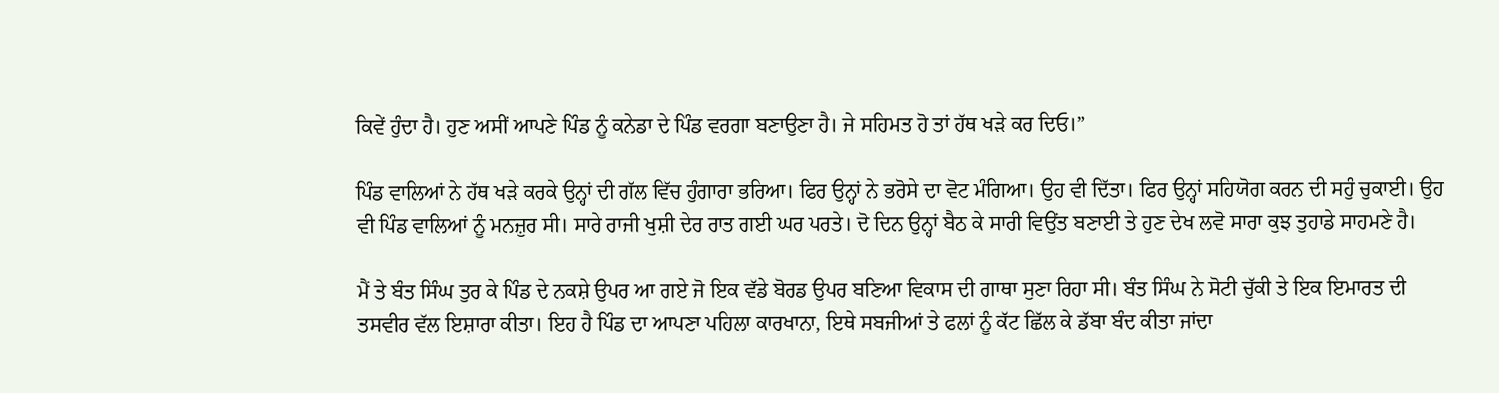ਕਿਵੇਂ ਹੁੰਦਾ ਹੈ। ਹੁਣ ਅਸੀਂ ਆਪਣੇ ਪਿੰਡ ਨੂੰ ਕਨੇਡਾ ਦੇ ਪਿੰਡ ਵਰਗਾ ਬਣਾਉਣਾ ਹੈ। ਜੇ ਸਹਿਮਤ ਹੋ ਤਾਂ ਹੱਥ ਖੜੇ ਕਰ ਦਿਓ।”

ਪਿੰਡ ਵਾਲਿਆਂ ਨੇ ਹੱਥ ਖੜੇ ਕਰਕੇ ਉਨ੍ਹਾਂ ਦੀ ਗੱਲ ਵਿੱਚ ਹੁੰਗਾਰਾ ਭਰਿਆ। ਫਿਰ ਉਨ੍ਹਾਂ ਨੇ ਭਰੋਸੇ ਦਾ ਵੋਟ ਮੰਗਿਆ। ਉਹ ਵੀ ਦਿੱਤਾ। ਫਿਰ ਉਨ੍ਹਾਂ ਸਹਿਯੋਗ ਕਰਨ ਦੀ ਸਹੁੰ ਚੁਕਾਈ। ਉਹ ਵੀ ਪਿੰਡ ਵਾਲਿਆਂ ਨੂੰ ਮਨਜ਼ੁਰ ਸੀ। ਸਾਰੇ ਰਾਜੀ ਖੁਸ਼ੀ ਦੇਰ ਰਾਤ ਗਈ ਘਰ ਪਰਤੇ। ਦੋ ਦਿਨ ਉਨ੍ਹਾਂ ਬੈਠ ਕੇ ਸਾਰੀ ਵਿਉਂਤ ਬਣਾਈ ਤੇ ਹੁਣ ਦੇਖ ਲਵੋ ਸਾਰਾ ਕੁਝ ਤੁਹਾਡੇ ਸਾਹਮਣੇ ਹੈ।

ਮੈਂ ਤੇ ਬੰਤ ਸਿੰਘ ਤੁਰ ਕੇ ਪਿੰਡ ਦੇ ਨਕਸ਼ੇ ਉਪਰ ਆ ਗਏ ਜੋ ਇਕ ਵੱਡੇ ਬੋਰਡ ਉਪਰ ਬਣਿਆ ਵਿਕਾਸ ਦੀ ਗਾਥਾ ਸੁਣਾ ਰਿਹਾ ਸੀ। ਬੰਤ ਸਿੰਘ ਨੇ ਸੋਟੀ ਚੁੱਕੀ ਤੇ ਇਕ ਇਮਾਰਤ ਦੀ ਤਸਵੀਰ ਵੱਲ ਇਸ਼ਾਰਾ ਕੀਤਾ। ਇਹ ਹੈ ਪਿੰਡ ਦਾ ਆਪਣਾ ਪਹਿਲਾ ਕਾਰਖਾਨਾ, ਇਥੇ ਸਬਜੀਆਂ ਤੇ ਫਲਾਂ ਨੂੰ ਕੱਟ ਛਿੱਲ ਕੇ ਡੱਬਾ ਬੰਦ ਕੀਤਾ ਜਾਂਦਾ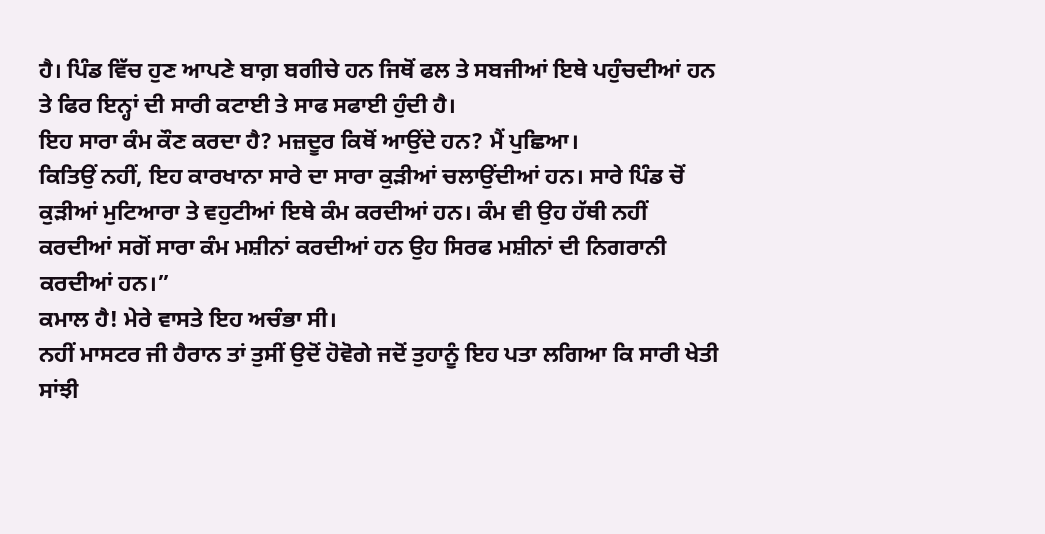ਹੈ। ਪਿੰਡ ਵਿੱਚ ਹੁਣ ਆਪਣੇ ਬਾਗ਼ ਬਗੀਚੇ ਹਨ ਜਿਥੋਂ ਫਲ ਤੇ ਸਬਜੀਆਂ ਇਥੇ ਪਹੁੰਚਦੀਆਂ ਹਨ ਤੇ ਫਿਰ ਇਨ੍ਹਾਂ ਦੀ ਸਾਰੀ ਕਟਾਈ ਤੇ ਸਾਫ ਸਫਾਈ ਹੁੰਦੀ ਹੈ।
ਇਹ ਸਾਰਾ ਕੰਮ ਕੌਣ ਕਰਦਾ ਹੈ? ਮਜ਼ਦੂਰ ਕਿਥੋਂ ਆਉਂਦੇ ਹਨ? ਮੈਂ ਪੁਛਿਆ।
ਕਿਤਿਉਂ ਨਹੀਂ, ਇਹ ਕਾਰਖਾਨਾ ਸਾਰੇ ਦਾ ਸਾਰਾ ਕੁੜੀਆਂ ਚਲਾਉਂਦੀਆਂ ਹਨ। ਸਾਰੇ ਪਿੰਡ ਚੋਂ ਕੁੜੀਆਂ ਮੁਟਿਆਰਾ ਤੇ ਵਹੁਟੀਆਂ ਇਥੇ ਕੰਮ ਕਰਦੀਆਂ ਹਨ। ਕੰਮ ਵੀ ਉਹ ਹੱਥੀ ਨਹੀਂ ਕਰਦੀਆਂ ਸਗੋਂ ਸਾਰਾ ਕੰਮ ਮਸ਼ੀਨਾਂ ਕਰਦੀਆਂ ਹਨ ਉਹ ਸਿਰਫ ਮਸ਼ੀਨਾਂ ਦੀ ਨਿਗਰਾਨੀ ਕਰਦੀਆਂ ਹਨ।”
ਕਮਾਲ ਹੈ! ਮੇਰੇ ਵਾਸਤੇ ਇਹ ਅਚੰਭਾ ਸੀ।
ਨਹੀਂ ਮਾਸਟਰ ਜੀ ਹੈਰਾਨ ਤਾਂ ਤੁਸੀਂ ਉਦੋਂ ਹੋਵੋਗੇ ਜਦੋਂ ਤੁਹਾਨੂੰ ਇਹ ਪਤਾ ਲਗਿਆ ਕਿ ਸਾਰੀ ਖੇਤੀ ਸਾਂਝੀ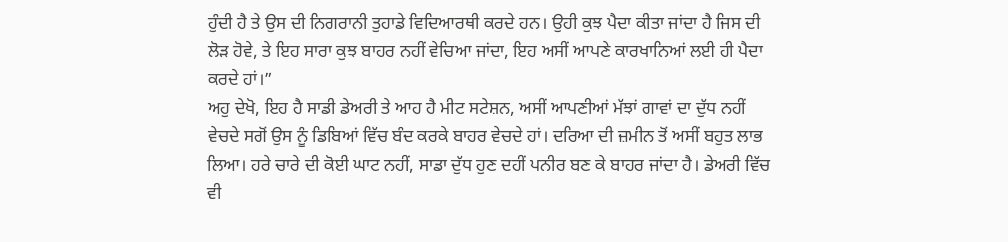ਹੁੰਦੀ ਹੈ ਤੇ ਉਸ ਦੀ ਨਿਗਰਾਨੀ ਤੁਹਾਡੇ ਵਿਦਿਆਰਥੀ ਕਰਦੇ ਹਨ। ਉਹੀ ਕੁਝ ਪੈਦਾ ਕੀਤਾ ਜਾਂਦਾ ਹੈ ਜਿਸ ਦੀ ਲੋੜ ਹੋਵੇ, ਤੇ ਇਹ ਸਾਰਾ ਕੁਝ ਬਾਹਰ ਨਹੀਂ ਵੇਚਿਆ ਜਾਂਦਾ, ਇਹ ਅਸੀਂ ਆਪਣੇ ਕਾਰਖਾਨਿਆਂ ਲਈ ਹੀ ਪੈਦਾ ਕਰਦੇ ਹਾਂ।”
ਅਹੁ ਦੇਖੋ, ਇਹ ਹੈ ਸਾਡੀ ਡੇਅਰੀ ਤੇ ਆਹ ਹੈ ਮੀਟ ਸਟੇਸ਼ਨ, ਅਸੀਂ ਆਪਣੀਆਂ ਮੱਝਾਂ ਗਾਵਾਂ ਦਾ ਦੁੱਧ ਨਹੀਂ ਵੇਚਦੇ ਸਗੋਂ ਉਸ ਨੂੰ ਡਿਬਿਆਂ ਵਿੱਚ ਬੰਦ ਕਰਕੇ ਬਾਹਰ ਵੇਚਦੇ ਹਾਂ। ਦਰਿਆ ਦੀ ਜ਼ਮੀਨ ਤੋਂ ਅਸੀਂ ਬਹੁਤ ਲਾਭ ਲਿਆ। ਹਰੇ ਚਾਰੇ ਦੀ ਕੋਈ ਘਾਟ ਨਹੀਂ, ਸਾਡਾ ਦੁੱਧ ਹੁਣ ਦਹੀਂ ਪਨੀਰ ਬਣ ਕੇ ਬਾਹਰ ਜਾਂਦਾ ਹੈ। ਡੇਅਰੀ ਵਿੱਚ ਵੀ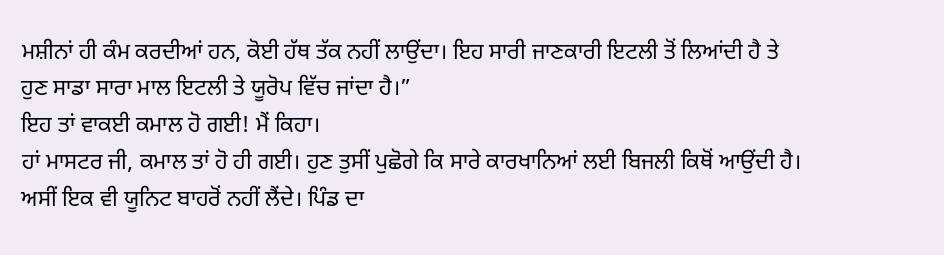ਮਸ਼ੀਨਾਂ ਹੀ ਕੰਮ ਕਰਦੀਆਂ ਹਨ, ਕੋਈ ਹੱਥ ਤੱਕ ਨਹੀਂ ਲਾਉਂਦਾ। ਇਹ ਸਾਰੀ ਜਾਣਕਾਰੀ ਇਟਲੀ ਤੋਂ ਲਿਆਂਦੀ ਹੈ ਤੇ ਹੁਣ ਸਾਡਾ ਸਾਰਾ ਮਾਲ ਇਟਲੀ ਤੇ ਯੂਰੋਪ ਵਿੱਚ ਜਾਂਦਾ ਹੈ।”
ਇਹ ਤਾਂ ਵਾਕਈ ਕਮਾਲ ਹੋ ਗਈ! ਮੈਂ ਕਿਹਾ।
ਹਾਂ ਮਾਸਟਰ ਜੀ, ਕਮਾਲ ਤਾਂ ਹੋ ਹੀ ਗਈ। ਹੁਣ ਤੁਸੀਂ ਪੁਛੋਗੇ ਕਿ ਸਾਰੇ ਕਾਰਖਾਨਿਆਂ ਲਈ ਬਿਜਲੀ ਕਿਥੋਂ ਆਉਂਦੀ ਹੈ। ਅਸੀਂ ਇਕ ਵੀ ਯੂਨਿਟ ਬਾਹਰੋਂ ਨਹੀਂ ਲੈਂਦੇ। ਪਿੰਡ ਦਾ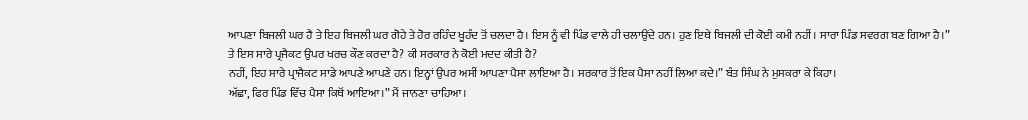ਆਪਣਾ ਬਿਜਲੀ ਘਰ ਹੈ ਤੇ ਇਹ ਬਿਜਲੀ ਘਰ ਗੋਹੇ ਤੇ ਹੋਰ ਰਹਿੰਦ ਖੂਹੰਦ ਤੋਂ ਚਲਦਾ ਹੈ। ਇਸ ਨੂੰ ਵੀ ਪਿੰਡ ਵਾਲੇ ਹੀ ਚਲਾਉਂਦੇ ਹਨ। ਹੁਣ ਇਥੇ ਬਿਜਲੀ ਦੀ ਕੋਈ ਕਮੀ ਨਹੀਂ। ਸਾਰਾ ਪਿੰਡ ਸਵਰਗ ਬਣ ਗਿਆ ਹੈ।”
ਤੇ ਇਸ ਸਾਰੇ ਪ੍ਰਜੈਕਟ ਉਪਰ ਖਰਚ ਕੌਣ ਕਰਦਾ ਹੈ? ਕੀ ਸਰਕਾਰ ਨੇ ਕੋਈ ਮਦਦ ਕੀਤੀ ਹੈ?
ਨਹੀਂ, ਇਹ ਸਾਰੇ ਪ੍ਰਾਜੈਕਟ ਸਾਡੇ ਆਪਣੇ ਆਪਣੇ ਹਨ। ਇਨ੍ਹਾਂ ਉਪਰ ਅਸੀਂ ਆਪਣਾ ਪੈਸਾ ਲਾਇਆ ਹੈ। ਸਰਕਾਰ ਤੋਂ ਇਕ ਪੈਸਾ ਨਹੀਂ ਲਿਆ ਕਦੇ।” ਬੰਤ ਸਿੰਘ ਨੇ ਮੁਸਕਰਾ ਕੇ ਕਿਹਾ।
ਅੱਛਾ, ਫਿਰ ਪਿੰਡ ਵਿੱਚ ਪੈਸਾ ਕਿਥੋਂ ਆਇਆ।” ਮੈਂ ਜਾਨਣਾ ਚਾਹਿਆ।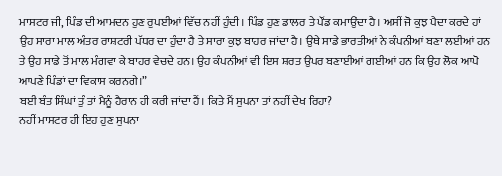ਮਾਸਟਰ ਜੀ, ਪਿੰਡ ਦੀ ਆਮਦਨ ਹੁਣ ਰੁਪਈਆਂ ਵਿੱਚ ਨਹੀਂ ਹੁੰਦੀ। ਪਿੰਡ ਹੁਣ ਡਾਲਰ ਤੇ ਪੌਂਡ ਕਮਾਉਂਦਾ ਹੈ। ਅਸੀਂ ਜੋ ਕੁਝ ਪੈਦਾ ਕਰਦੇ ਹਾਂ ਉਹ ਸਾਰਾ ਮਾਲ ਅੰਤਰ ਰਾਸ਼ਟਰੀ ਪੱਧਰ ਦਾ ਹੁੰਦਾ ਹੈ ਤੇ ਸਾਰਾ ਕੁਝ ਬਾਹਰ ਜਾਂਦਾ ਹੈ। ਉਥੇ ਸਾਡੇ ਭਾਰਤੀਆਂ ਨੇ ਕੰਪਨੀਆਂ ਬਣਾ ਲਈਆਂ ਹਨ ਤੇ ਉਹ ਸਾਡੇ ਤੋਂ ਮਾਲ ਮੰਗਵਾ ਕੇ ਬਾਹਰ ਵੇਚਦੇ ਹਨ। ਉਹ ਕੰਪਨੀਆਂ ਵੀ ਇਸ ਸ਼ਰਤ ਉਪਰ ਬਣਾਈਆਂ ਗਈਆਂ ਹਨ ਕਿ ਉਹ ਲੋਕ ਆਪੋ ਆਪਣੇ ਪਿੰਡਾਂ ਦਾ ਵਿਕਾਸ ਕਰਨਗੇ।”
ਬਈ ਬੰਤ ਸਿੰਘਾਂ ਤੁੰ ਤਾਂ ਮੈਨੂੰ ਹੈਰਾਨ ਹੀ ਕਰੀ ਜਾਂਦਾ ਹੈਂ। ਕਿਤੇ ਮੈਂ ਸੁਪਨਾ ਤਾਂ ਨਹੀਂ ਦੇਖ ਰਿਹਾ?
ਨਹੀਂ ਮਾਸਟਰ ਹੀ ਇਹ ਹੁਣ ਸੁਪਨਾ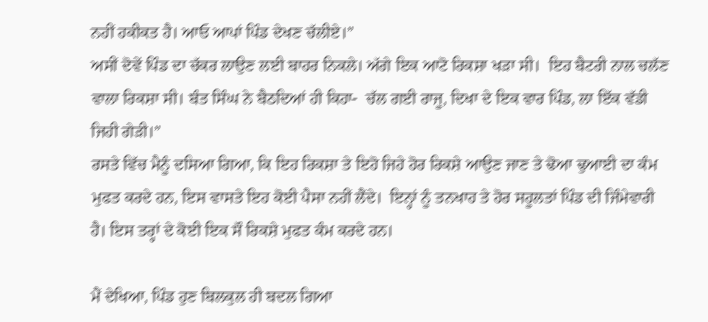ਨਹੀਂ ਹਕੀਕਤ ਹੈ। ਆਓ ਆਪਾਂ ਪਿੰਡ ਦੇਖਣ ਚੱਲੀਏ।”
ਅਸੀਂ ਦੋਵੇਂ ਪਿੰਡ ਦਾ ਚੱਕਰ ਲਾਉਣ ਲਈ ਬਾਹਰ ਨਿਕਲੇ। ਅੱਗੇ ਇਕ ਆਟੋ ਰਿਕਸ਼ਾ ਖੜਾ ਸੀ।  ਇਹ ਬੈਟਰੀ ਨਾਲ ਚਲੱਣ ਵਾਲਾ ਰਿਕਸ਼ਾ ਸੀ। ਬੰਤ ਸਿੰਘ ਨੇ ਬੈਠਦਿਆਂ ਹੀ ਕਿਹਾ-  ਚੱਲ ਗਈ ਰਾਜੂ, ਦਿਖਾ ਦੇ ਇਕ ਵਾਰ ਪਿੰਡ, ਲਾ ਇੱਕ ਵੱਡੀ ਜਿਹੀ ਗੇੜੀ।”
ਰਸਤੇ ਵਿੱਚ ਮੈਨੂੰ ਦਸਿਆ ਗਿਆ, ਕਿ ਇਹ ਰਿਕਸ਼ਾ ਤੇ ਇਹੋ ਜਿਹੇ ਹੋਰ ਰਿਕਸ਼ੇ ਆਉਣ ਜਾਣ ਤੇ ਢੋਆ ਢੁਆਈ ਦਾ ਕੰਮ ਮੁਫਤ ਕਰਦੇ ਹਨ, ਇਸ ਵਾਸਤੇ ਇਹ ਕੋਈ ਪੈਸਾ ਨਹੀਂ ਲੈਂਦੇ।  ਇਨ੍ਹਾਂ ਨੂੰ ਤਨਖਾਹ ਤੇ ਹੋਰ ਸਹੂਲਤਾਂ ਪਿੰਡ ਦੀ ਜਿੰਮੇਵਾਰੀ ਹੈ। ਇਸ ਤਰ੍ਹਾਂ ਦੇ ਕੋਈ ਇਕ ਸੌ ਰਿਕਸ਼ੇ ਮੁਫਤ ਕੰਮ ਕਰਦੇ ਹਨ।

ਮੈਂ ਦੇਖਿਆ, ਪਿੰਡ ਹੁਣ ਬਿਲਕੁਲ ਹੀ ਬਦਲ ਗਿਆ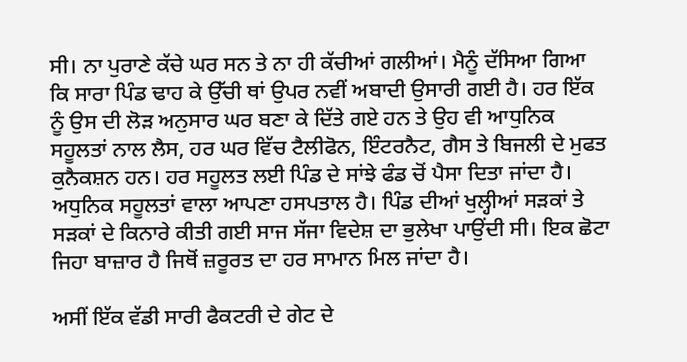ਸੀ। ਨਾ ਪੁਰਾਣੇ ਕੱਚੇ ਘਰ ਸਨ ਤੇ ਨਾ ਹੀ ਕੱਚੀਆਂ ਗਲੀਆਂ। ਮੈਨੂੰ ਦੱਸਿਆ ਗਿਆ ਕਿ ਸਾਰਾ ਪਿੰਡ ਢਾਹ ਕੇ ਉੱਚੀ ਥਾਂ ਉਪਰ ਨਵੀਂ ਅਬਾਦੀ ਉਸਾਰੀ ਗਈ ਹੈ। ਹਰ ਇੱਕ ਨੂੰ ਉਸ ਦੀ ਲੋੜ ਅਨੁਸਾਰ ਘਰ ਬਣਾ ਕੇ ਦਿੱਤੇ ਗਏ ਹਨ ਤੇ ਉਹ ਵੀ ਆਧੁਨਿਕ ਸਹੂਲਤਾਂ ਨਾਲ ਲੈਸ, ਹਰ ਘਰ ਵਿੱਚ ਟੈਲੀਫੋਨ, ਇੰਟਰਨੈਟ, ਗੈਸ ਤੇ ਬਿਜਲੀ ਦੇ ਮੁਫਤ ਕੁਨੈਕਸ਼ਨ ਹਨ। ਹਰ ਸਹੂਲਤ ਲਈ ਪਿੰਡ ਦੇ ਸਾਂਝੇ ਫੰਡ ਚੋਂ ਪੈਸਾ ਦਿਤਾ ਜਾਂਦਾ ਹੈ। ਅਧੁਨਿਕ ਸਹੂਲਤਾਂ ਵਾਲਾ ਆਪਣਾ ਹਸਪਤਾਲ ਹੈ। ਪਿੰਡ ਦੀਆਂ ਖੁਲ੍ਹੀਆਂ ਸੜਕਾਂ ਤੇ ਸੜਕਾਂ ਦੇ ਕਿਨਾਰੇ ਕੀਤੀ ਗਈ ਸਾਜ ਸੱਜਾ ਵਿਦੇਸ਼ ਦਾ ਭੁਲੇਖਾ ਪਾਉਂਦੀ ਸੀ। ਇਕ ਛੋਟਾ ਜਿਹਾ ਬਾਜ਼ਾਰ ਹੈ ਜਿਥੋਂ ਜ਼ਰੂਰਤ ਦਾ ਹਰ ਸਾਮਾਨ ਮਿਲ ਜਾਂਦਾ ਹੈ।

ਅਸੀਂ ਇੱਕ ਵੱਡੀ ਸਾਰੀ ਫੈਕਟਰੀ ਦੇ ਗੇਟ ਦੇ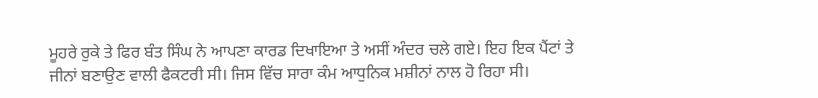ਮੂਹਰੇ ਰੁਕੇ ਤੇ ਫਿਰ ਬੰਤ ਸਿੰਘ ਨੇ ਆਪਣਾ ਕਾਰਡ ਦਿਖਾਇਆ ਤੇ ਅਸੀਂ ਅੰਦਰ ਚਲੇ ਗਏ। ਇਹ ਇਕ ਪੈਂਟਾਂ ਤੇ ਜੀਨਾਂ ਬਣਾਉਣ ਵਾਲੀ ਫੈਕਟਰੀ ਸੀ। ਜਿਸ ਵਿੱਚ ਸਾਰਾ ਕੰਮ ਆਧੁਨਿਕ ਮਸ਼ੀਨਾਂ ਨਾਲ ਹੋ ਰਿਹਾ ਸੀ।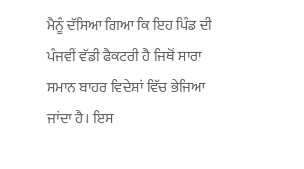ਮੈਨੂੰ ਦੱਸਿਆ ਗਿਆ ਕਿ ਇਹ ਪਿੰਡ ਦੀ ਪੰਜਵੀਂ ਵੱਡੀ ਫੈਕਟਰੀ ਹੈ ਜਿਥੋਂ ਸਾਰਾ ਸਮਾਨ ਬਾਹਰ ਵਿਦੇਸ਼ਾਂ ਵਿੱਚ ਭੇਜਿਆ ਜਾਂਦਾ ਹੈ। ਇਸ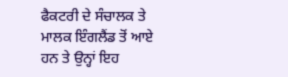ਫੈਕਟਰੀ ਦੇ ਸੰਚਾਲਕ ਤੇ ਮਾਲਕ ਇੰਗਲੈਂਡ ਤੋਂ ਆਏ ਹਨ ਤੇ ਉਨ੍ਹਾਂ ਇਹ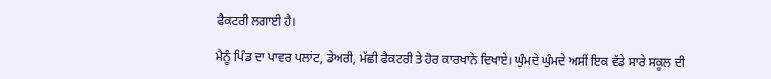ਫੈਕਟਰੀ ਲਗਾਈ ਹੈ।

ਮੈਨੂੰ ਪਿੰਡ ਦਾ ਪਾਵਰ ਪਲਾਂਟ, ਡੇਅਰੀ, ਮੱਛੀ ਫੈਕਟਰੀ ਤੇ ਹੋਰ ਕਾਰਖਾਨੇ ਦਿਖਾਏ। ਘੁੰਮਦੇ ਘੁੰਮਦੇ ਅਸੀਂ ਇਕ ਵੱਡੇ ਸਾਰੇ ਸਕੂਲ ਦੀ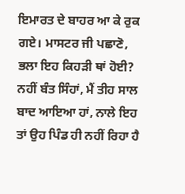ਇਮਾਰਤ ਦੇ ਬਾਹਰ ਆ ਕੇ ਰੁਕ ਗਏ। ਮਾਸਟਰ ਜੀ ਪਛਾਣੋ, ਭਲਾ ਇਹ ਕਿਹੜੀ ਥਾਂ ਹੋਈ?
ਨਹੀਂ ਬੰਤ ਸਿੰਹਾਂ, ਮੈਂ ਤੀਹ ਸਾਲ ਬਾਦ ਆਇਆ ਹਾਂ, ਨਾਲੇ ਇਹ ਤਾਂ ਉਹ ਪਿੰਡ ਹੀ ਨਹੀਂ ਰਿਹਾ ਹੈ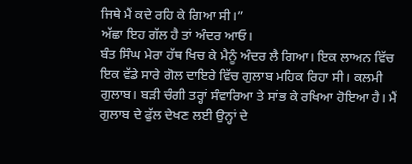ਜਿਥੇ ਮੈਂ ਕਦੇ ਰਹਿ ਕੇ ਗਿਆ ਸੀ।”
ਅੱਛਾ ਇਹ ਗੱਲ ਹੈ ਤਾਂ ਅੰਦਰ ਆਓ।
ਬੰਤ ਸਿੰਘ ਮੇਰਾ ਹੱਥ ਖਿਚ ਕੇ ਮੈਨੂੰ ਅੰਦਰ ਲੈ ਗਿਆ। ਇਕ ਲਾਅਨ ਵਿੱਚ ਇਕ ਵੱਡੇ ਸਾਰੇ ਗੋਲ ਦਾਇਰੇ ਵਿੱਚ ਗੁਲਾਬ ਮਹਿਕ ਰਿਹਾ ਸੀ। ਕਲਮੀ ਗੁਲਾਬ। ਬੜੀ ਚੰਗੀ ਤਰ੍ਹਾਂ ਸੰਵਾਰਿਆ ਤੇ ਸਾਂਭ ਕੇ ਰਖਿਆ ਹੋਇਆ ਹੈ। ਮੈਂ ਗੁਲਾਬ ਦੇ ਫੁੱਲ ਦੇਖਣ ਲਈ ਉਨ੍ਹਾਂ ਦੇ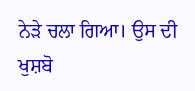ਨੇੜੇ ਚਲਾ ਗਿਆ। ਉਸ ਦੀ ਖੁਸ਼ਬੋ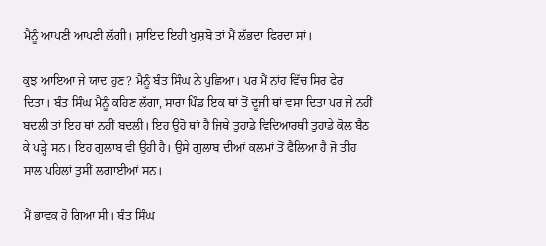ਮੈਨੂੰ ਆਪਣੀ ਆਪਣੀ ਲੱਗੀ। ਸ਼ਾਇਦ ਇਹੀ ਖੁਸ਼ਬੋ ਤਾਂ ਮੈਂ ਲੱਭਦਾ ਫਿਰਦਾ ਸਾਂ।

ਕੁਝ ਆਇਆ ਜੇ ਯਾਦ ਹੁਣ? ਮੈਨੂੰ ਬੰਤ ਸਿੰਘ ਨੇ ਪੁਛਿਆ। ਪਰ ਮੈਂ ਨਾਂਹ ਵਿੱਚ ਸਿਰ ਫੇਰ ਦਿਤਾ। ਬੰਤ ਸਿੰਘ ਮੈਨੂੰ ਕਹਿਣ ਲੱਗਾ, ਸਾਰਾ ਪਿੰਡ ਇਕ ਥਾਂ ਤੋਂ ਦੂਜੀ ਥਾਂ ਵਸਾ ਦਿਤਾ ਪਰ ਜੇ ਨਹੀਂ ਬਦਲੀ ਤਾਂ ਇਹ ਥਾਂ ਨਹੀਂ ਬਦਲੀ। ਇਹ ਉਹੋ ਥਾਂ ਹੈ ਜਿਥੇ ਤੁਹਾਡੇ ਵਿਦਿਆਰਥੀ ਤੁਹਾਡੇ ਕੋਲ ਬੈਠ ਕੇ ਪੜ੍ਹੇ ਸਨ। ਇਹ ਗੁਲਾਬ ਵੀ ਉਹੀ ਹੈ। ਉਸੇ ਗੁਲਾਬ ਦੀਆਂ ਕਲਮਾਂ ਤੋਂ ਫੈਲਿਆ ਹੈ ਜੋ ਤੀਹ ਸਾਲ ਪਹਿਲਾਂ ਤੁਸੀਂ ਲਗਾਈਆਂ ਸਨ।

ਮੈਂ ਭਾਵਕ ਹੋ ਗਿਆ ਸੀ। ਬੰਤ ਸਿੰਘ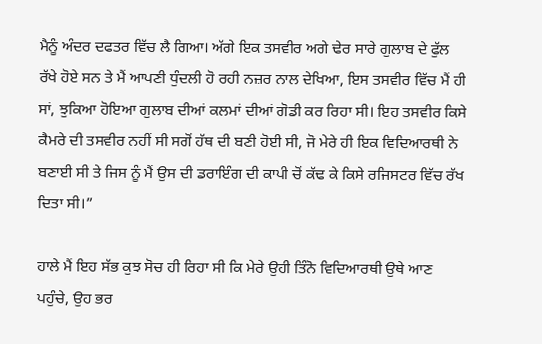ਮੈਨੂੰ ਅੰਦਰ ਦਫਤਰ ਵਿੱਚ ਲੈ ਗਿਆ। ਅੱਗੇ ਇਕ ਤਸਵੀਰ ਅਗੇ ਢੇਰ ਸਾਰੇ ਗੁਲਾਬ ਦੇ ਫੁੱਲ ਰੱਖੇ ਹੋਏ ਸਨ ਤੇ ਮੈਂ ਆਪਣੀ ਧੁੰਦਲੀ ਹੋ ਰਹੀ ਨਜ਼ਰ ਨਾਲ ਦੇਖਿਆ, ਇਸ ਤਸਵੀਰ ਵਿੱਚ ਮੈਂ ਹੀ ਸਾਂ, ਝੁਕਿਆ ਹੋਇਆ ਗੁਲਾਬ ਦੀਆਂ ਕਲਮਾਂ ਦੀਆਂ ਗੋਡੀ ਕਰ ਰਿਹਾ ਸੀ। ਇਹ ਤਸਵੀਰ ਕਿਸੇ ਕੈਮਰੇ ਦੀ ਤਸਵੀਰ ਨਹੀਂ ਸੀ ਸਗੋਂ ਹੱਥ ਦੀ ਬਣੀ ਹੋਈ ਸੀ, ਜੋ ਮੇਰੇ ਹੀ ਇਕ ਵਿਦਿਆਰਥੀ ਨੇ ਬਣਾਈ ਸੀ ਤੇ ਜਿਸ ਨੂੰ ਮੈਂ ਉਸ ਦੀ ਡਰਾਇੰਗ ਦੀ ਕਾਪੀ ਚੋਂ ਕੱਢ ਕੇ ਕਿਸੇ ਰਜਿਸਟਰ ਵਿੱਚ ਰੱਖ ਦਿਤਾ ਸੀ।”

ਹਾਲੇ ਮੈਂ ਇਹ ਸੱਭ ਕੁਝ ਸੋਚ ਹੀ ਰਿਹਾ ਸੀ ਕਿ ਮੇਰੇ ਉਹੀ ਤਿੰਨੋ ਵਿਦਿਆਰਥੀ ਉਥੇ ਆਣ ਪਹੁੰਚੇ, ਉਹ ਭਰ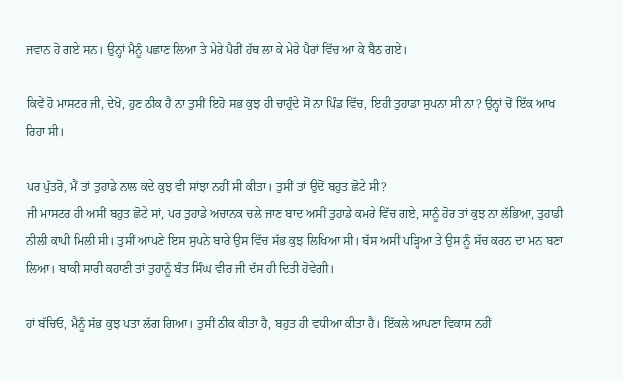ਜਵਾਨ ਹੋ ਗਏ ਸਨ। ਉਨ੍ਹਾਂ ਮੈਨੂੰ ਪਛਾਣ ਲਿਆ ਤੇ ਮੇਰੇ ਪੈਰੀਂ ਹੱਥ ਲਾ ਕੇ ਮੇਰੇ ਪੈਰਾਂ ਵਿੱਚ ਆ ਕੇ ਬੈਠ ਗਏ।

ਕਿਵੇਂ ਹੋ ਮਾਸਟਰ ਜੀ, ਦੇਖੋ, ਹੁਣ ਠੀਕ ਹੈ ਨਾ ਤੁਸੀਂ ਇਹੋ ਸਭ ਕੁਝ ਹੀ ਚਾਹੁੰਦੇ ਸੋਂ ਨਾ ਪਿੰਡ ਵਿੱਚ, ਇਹੀ ਤੁਹਾਡਾ ਸੁਪਨਾ ਸੀ ਨਾ? ਉਨ੍ਹਾਂ ਚੋਂ ਇੱਕ ਆਖ ਰਿਹਾ ਸੀ।

ਪਰ ਪੁੱਤਰੋ, ਮੈਂ ਤਾਂ ਤੁਹਾਡੇ ਨਾਲ ਕਦੇ ਕੁਝ ਵੀ ਸਾਂਝਾ ਨਹੀਂ ਸੀ ਕੀਤਾ। ਤੁਸੀਂ ਤਾਂ ਉਦੋਂ ਬਹੁਤ ਛੋਟੇ ਸੀ?
ਜੀ ਮਾਸਟਰ ਹੀ ਅਸੀਂ ਬਹੁਤ ਛੋਟੇ ਸਾਂ, ਪਰ ਤੁਹਾਡੇ ਅਚਾਨਕ ਚਲੇ ਜਾਣ ਬਾਦ ਅਸੀਂ ਤੁਹਾਡੇ ਕਮਰੇ ਵਿੱਚ ਗਏ, ਸਾਨੂੰ ਹੋਰ ਤਾਂ ਕੁਝ ਨਾ ਲੱਭਿਆ, ਤੁਹਾਡੀ ਨੀਲੀ ਕਾਪੀ ਮਿਲੀ ਸੀ। ਤੁਸੀਂ ਆਪਣੇ ਇਸ ਸੁਪਨੇ ਬਾਰੇ ਉਸ ਵਿੱਚ ਸੱਭ ਕੁਝ ਲਿਖਿਆ ਸੀ। ਬੱਸ ਅਸੀਂ ਪੜ੍ਹਿਆ ਤੇ ਉਸ ਨੂੰ ਸੱਚ ਕਰਨ ਦਾ ਮਨ ਬਣਾ ਲਿਆ। ਬਾਕੀ ਸਾਰੀ ਕਹਾਣੀ ਤਾਂ ਤੁਹਾਨੂੰ ਬੰਤ ਸਿੰਘ ਵੀਰ ਜੀ ਦੱਸ ਹੀ ਦਿਤੀ ਹੋਵੇਗੀ।

ਹਾਂ ਬੱਚਿਓ, ਮੈਨੂੰ ਸੱਭ ਕੁਝ ਪਤਾ ਲੱਗ ਗਿਆ। ਤੁਸੀਂ ਠੀਕ ਕੀਤਾ ਹੈ, ਬਹੁਤ ਹੀ ਵਧੀਆ ਕੀਤਾ ਹੈ। ਇੱਕਲੇ ਆਪਣਾ ਵਿਕਾਸ ਨਹੀਂ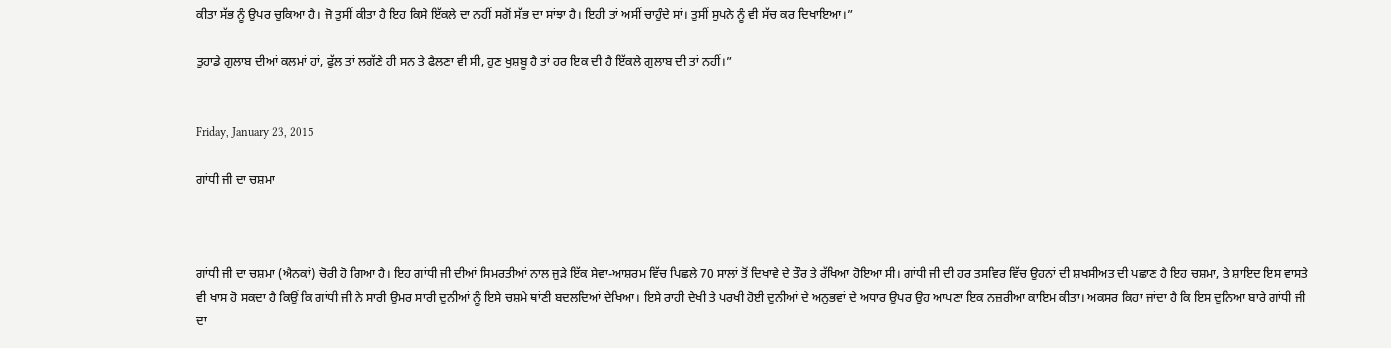ਕੀਤਾ ਸੱਭ ਨੂੰ ਉਪਰ ਚੁਕਿਆ ਹੈ। ਜੋ ਤੁਸੀਂ ਕੀਤਾ ਹੈ ਇਹ ਕਿਸੇ ਇੱਕਲੇ ਦਾ ਨਹੀਂ ਸਗੋਂ ਸੱਭ ਦਾ ਸਾਂਝਾ ਹੈ। ਇਹੀ ਤਾਂ ਅਸੀਂ ਚਾਹੁੰਦੇ ਸਾਂ। ਤੁਸੀਂ ਸੁਪਨੇ ਨੂੰ ਵੀ ਸੱਚ ਕਰ ਦਿਖਾਇਆ।”

ਤੁਹਾਡੇ ਗੁਲਾਬ ਦੀਆਂ ਕਲਮਾਂ ਹਾਂ, ਫੁੱਲ ਤਾਂ ਲਗੱਣੇ ਹੀ ਸਨ ਤੇ ਫੈਲਣਾ ਵੀ ਸੀ, ਹੁਣ ਖੁਸ਼ਬੂ ਹੈ ਤਾਂ ਹਰ ਇਕ ਦੀ ਹੈ ਇੱਕਲੇ ਗੁਲਾਬ ਦੀ ਤਾਂ ਨਹੀਂ।”


Friday, January 23, 2015

ਗਾਂਧੀ ਜੀ ਦਾ ਚਸ਼ਮਾ



ਗਾਂਧੀ ਜੀ ਦਾ ਚਸ਼ਮਾ (ਐਨਕਾਂ) ਚੋਰੀ ਹੋ ਗਿਆ ਹੈ। ਇਹ ਗਾਂਧੀ ਜੀ ਦੀਆਂ ਸਿਮਰਤੀਆਂ ਨਾਲ ਜੁੜੇ ਇੱਕ ਸੇਵਾ-ਆਸ਼ਰਮ ਵਿੱਚ ਪਿਛਲੇ 70 ਸਾਲਾਂ ਤੋਂ ਦਿਖਾਵੇ ਦੇ ਤੌਰ ਤੇ ਰੱਖਿਆ ਹੋਇਆ ਸੀ। ਗਾਂਧੀ ਜੀ ਦੀ ਹਰ ਤਸਵਿਰ ਵਿੱਚ ਉਹਨਾਂ ਦੀ ਸ਼ਖਸੀਅਤ ਦੀ ਪਛਾਣ ਹੈ ਇਹ ਚਸ਼ਮਾ, ਤੇ ਸ਼ਾਇਦ ਇਸ ਵਾਸਤੇ ਵੀ ਖਾਸ ਹੋ ਸਕਦਾ ਹੈ ਕਿਉਂ ਕਿ ਗਾਂਧੀ ਜੀ ਨੇ ਸਾਰੀ ਉਮਰ ਸਾਰੀ ਦੁਨੀਆਂ ਨੂੰ ਇਸੇ ਚਸ਼ਮੇ ਥਾਂਣੀ ਬਦਲਦਿਆਂ ਦੇਖਿਆ। ਇਸੇ ਰਾਹੀ ਦੇਖੀ ਤੇ ਪਰਖੀ ਹੋਈ ਦੁਨੀਆਂ ਦੇ ਅਨੁਭਵਾਂ ਦੇ ਅਧਾਰ ਉਪਰ ਉਹ ਆਪਣਾ ਇਕ ਨਜ਼ਰੀਆ ਕਾਇਮ ਕੀਤਾ। ਅਕਸਰ ਕਿਹਾ ਜਾਂਦਾ ਹੈ ਕਿ ਇਸ ਦੁਨਿਆ ਬਾਰੇ ਗਾਂਧੀ ਜੀ ਦਾ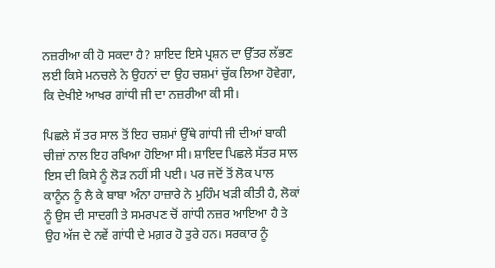ਨਜ਼ਰੀਆ ਕੀ ਹੋ ਸਕਦਾ ਹੈ? ਸ਼ਾਇਦ ਇਸੇ ਪ੍ਰਸ਼ਨ ਦਾ ਉੱਤਰ ਲੱਭਣ ਲਈ ਕਿਸੇ ਮਨਚਲੇ ਨੇ ਉਹਨਾਂ ਦਾ ਉਹ ਚਸ਼ਮਾਂ ਚੁੱਕ ਲਿਆ ਹੋਵੇਗਾ, ਕਿ ਦੇਖੀਏ ਆਖਰ ਗਾਂਧੀ ਜੀ ਦਾ ਨਜ਼ਰੀਆ ਕੀ ਸੀ।

ਪਿਛਲੇ ਸੱ ਤਰ ਸਾਲ ਤੋਂ ਇਹ ਚਸ਼ਮਾਂ ਉੱਥੇ ਗਾਂਧੀ ਜੀ ਦੀਆਂ ਬਾਕੀ ਚੀਜ਼ਾਂ ਨਾਲ ਇਹ ਰਖਿਆ ਹੋਇਆ ਸੀ। ਸ਼ਾਇਦ ਪਿਛਲੇ ਸੱਤਰ ਸਾਲ ਇਸ ਦੀ ਕਿਸੇ ਨੂੰ ਲੋੜ ਨਹੀਂ ਸੀ ਪਈ। ਪਰ ਜਦੋਂ ਤੋਂ ਲੋਕ ਪਾਲ ਕਾਨੂੰਨ ਨੂੰ ਲੈ ਕੇ ਬਾਬਾ ਅੰਨਾ ਹਾਜ਼ਾਰੇ ਨੇ ਮੁਹਿੰਮ ਖੜੀ ਕੀਤੀ ਹੈ, ਲੋਕਾਂ ਨੂੰ ਉਸ ਦੀ ਸਾਦਗੀ ਤੇ ਸਮਰਪਣ ਚੋਂ ਗਾਂਧੀ ਨਜ਼ਰ ਆਇਆ ਹੈ ਤੇ ਉਹ ਅੱਜ ਦੇ ਨਵੇਂ ਗਾਂਧੀ ਦੇ ਮਗ਼ਰ ਹੋ ਤੁਰੇ ਹਨ। ਸਰਕਾਰ ਨੂੰ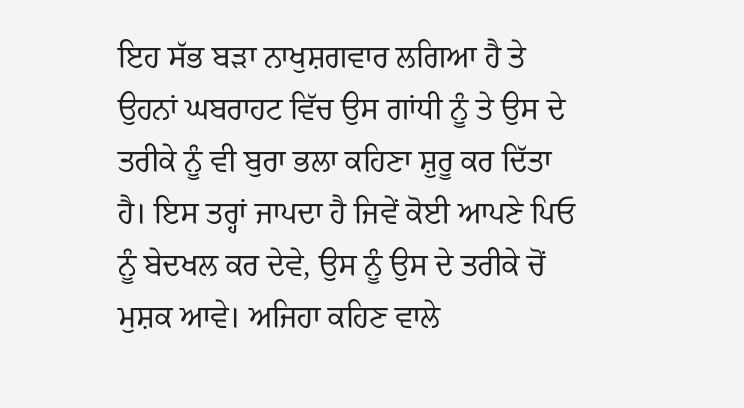ਇਹ ਸੱਭ ਬੜਾ ਨਾਖੁਸ਼ਗਵਾਰ ਲਗਿਆ ਹੈ ਤੇ ਉਹਨਾਂ ਘਬਰਾਹਟ ਵਿੱਚ ਉਸ ਗਾਂਧੀ ਨੂੰ ਤੇ ਉਸ ਦੇ ਤਰੀਕੇ ਨੂੰ ਵੀ ਬੁਰਾ ਭਲਾ ਕਹਿਣਾ ਸ਼ੁਰੂ ਕਰ ਦਿੱਤਾ ਹੈ। ਇਸ ਤਰ੍ਹਾਂ ਜਾਪਦਾ ਹੈ ਜਿਵੇਂ ਕੋਈ ਆਪਣੇ ਪਿਓ ਨੂੰ ਬੇਦਖਲ ਕਰ ਦੇਵੇ, ਉਸ ਨੂੰ ਉਸ ਦੇ ਤਰੀਕੇ ਚੋਂ ਮੁਸ਼ਕ ਆਵੇ। ਅਜਿਹਾ ਕਹਿਣ ਵਾਲੇ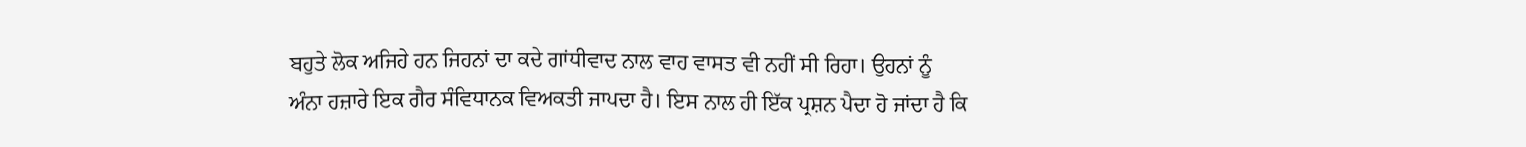ਬਹੁਤੇ ਲੋਕ ਅਜਿਹੇ ਹਨ ਜਿਹਨਾਂ ਦਾ ਕਦੇ ਗਾਂਧੀਵਾਦ ਨਾਲ ਵਾਹ ਵਾਸਤ ਵੀ ਨਹੀਂ ਸੀ ਰਿਹਾ। ਉਹਨਾਂ ਨੂੰ ਅੰਨਾ ਹਜ਼ਾਰੇ ਇਕ ਗੈਰ ਸੰਵਿਧਾਨਕ ਵਿਅਕਤੀ ਜਾਪਦਾ ਹੈ। ਇਸ ਨਾਲ ਹੀ ਇੱਕ ਪ੍ਰਸ਼ਨ ਪੈਦਾ ਹੋ ਜਾਂਦਾ ਹੈ ਕਿ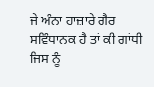ਜੇ ਅੰਨਾ ਹਾਜ਼ਾਰੇ ਗੈਰ ਸਵਿੰਧਾਨਕ ਹੈ ਤਾਂ ਕੀ ਗਾਂਧੀ ਜਿਸ ਨੂੰ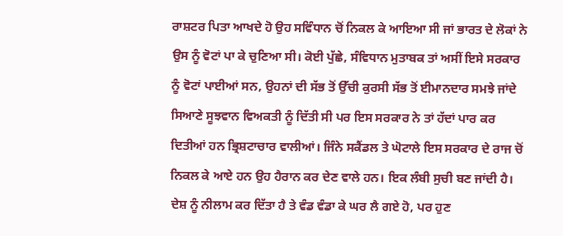ਰਾਸ਼ਟਰ ਪਿਤਾ ਆਖਦੇ ਹੋ ਉਹ ਸਵਿੰਧਾਨ ਚੋਂ ਨਿਕਲ ਕੇ ਆਇਆ ਸੀ ਜਾਂ ਭਾਰਤ ਦੇ ਲੋਕਾਂ ਨੇ ਉਸ ਨੂੰ ਵੋਟਾਂ ਪਾ ਕੇ ਚੁਣਿਆ ਸੀ। ਕੋਈ ਪੁੱਛੇ, ਸੰਵਿਧਾਨ ਮੁਤਾਬਕ ਤਾਂ ਅਸੀਂ ਇਸੇ ਸਰਕਾਰ ਨੂੰ ਵੋਟਾਂ ਪਾਈਆਂ ਸਨ, ਉਹਨਾਂ ਦੀ ਸੱਭ ਤੋਂ ਉੱਚੀ ਕੁਰਸੀ ਸੱਭ ਤੋਂ ਈਮਾਨਦਾਰ ਸਮਝੇ ਜਾਂਦੇ ਸਿਆਣੇ ਸੂਝਵਾਨ ਵਿਅਕਤੀ ਨੂੰ ਦਿੱਤੀ ਸੀ ਪਰ ਇਸ ਸਰਕਾਰ ਨੇ ਤਾਂ ਹੱਦਾਂ ਪਾਰ ਕਰ ਦਿਤੀਆਂ ਹਨ ਭ੍ਰਿਸ਼ਟਾਚਾਰ ਵਾਲੀਆਂ। ਜਿੰਨੇ ਸਕੈਂਡਲ ਤੇ ਘੋਟਾਲੇ ਇਸ ਸਰਕਾਰ ਦੇ ਰਾਜ ਚੋਂ ਨਿਕਲ ਕੇ ਆਏ ਹਨ ਉਹ ਹੈਰਾਨ ਕਰ ਦੇਣ ਵਾਲੇ ਹਨ। ਇਕ ਲੰਬੀ ਸੁਚੀ ਬਣ ਜਾਂਦੀ ਹੈ। ਦੇਸ਼ ਨੂੰ ਨੀਲਾਮ ਕਰ ਦਿੱਤਾ ਹੈ ਤੇ ਵੰਡ ਵੰਡਾ ਕੇ ਘਰ ਲੈ ਗਏ ਹੋ, ਪਰ ਹੁਣ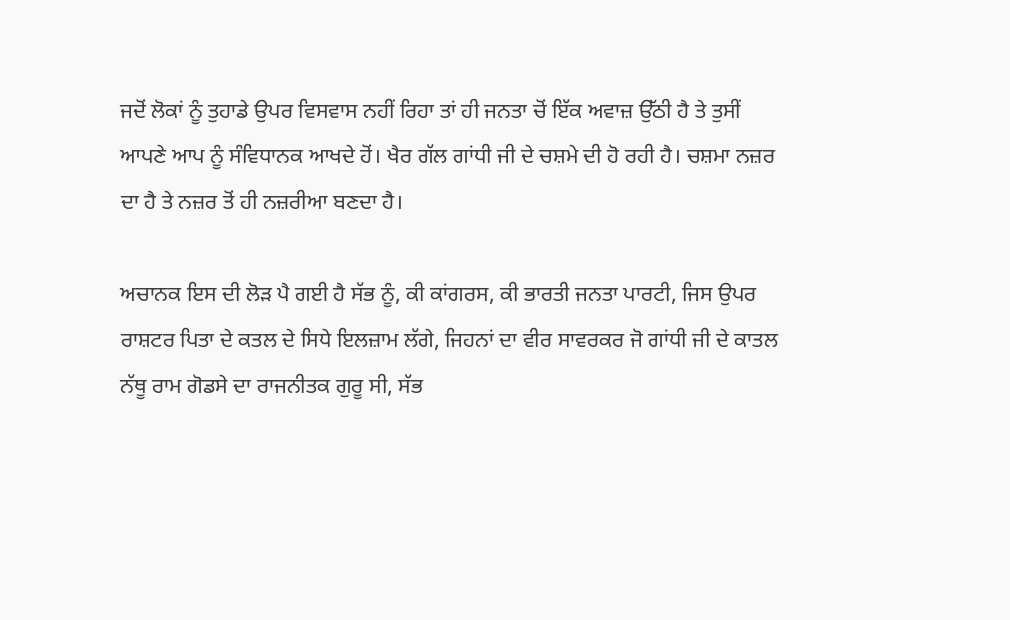ਜਦੋਂ ਲੋਕਾਂ ਨੂੰ ਤੁਹਾਡੇ ਉਪਰ ਵਿਸਵਾਸ ਨਹੀਂ ਰਿਹਾ ਤਾਂ ਹੀ ਜਨਤਾ ਚੋਂ ਇੱਕ ਅਵਾਜ਼ ਉੱਠੀ ਹੈ ਤੇ ਤੁਸੀਂ ਆਪਣੇ ਆਪ ਨੂੰ ਸੰਵਿਧਾਨਕ ਆਖਦੇ ਹੋਂ। ਖੈਰ ਗੱਲ ਗਾਂਧੀ ਜੀ ਦੇ ਚਸ਼ਮੇ ਦੀ ਹੋ ਰਹੀ ਹੈ। ਚਸ਼ਮਾ ਨਜ਼ਰ ਦਾ ਹੈ ਤੇ ਨਜ਼ਰ ਤੋਂ ਹੀ ਨਜ਼ਰੀਆ ਬਣਦਾ ਹੈ।

ਅਚਾਨਕ ਇਸ ਦੀ ਲੋੜ ਪੈ ਗਈ ਹੈ ਸੱਭ ਨੂੰ, ਕੀ ਕਾਂਗਰਸ, ਕੀ ਭਾਰਤੀ ਜਨਤਾ ਪਾਰਟੀ, ਜਿਸ ਉਪਰ ਰਾਸ਼ਟਰ ਪਿਤਾ ਦੇ ਕਤਲ ਦੇ ਸਿਧੇ ਇਲਜ਼ਾਮ ਲੱਗੇ, ਜਿਹਨਾਂ ਦਾ ਵੀਰ ਸਾਵਰਕਰ ਜੋ ਗਾਂਧੀ ਜੀ ਦੇ ਕਾਤਲ ਨੱਥੂ ਰਾਮ ਗੋਡਸੇ ਦਾ ਰਾਜਨੀਤਕ ਗੁਰੂ ਸੀ, ਸੱਭ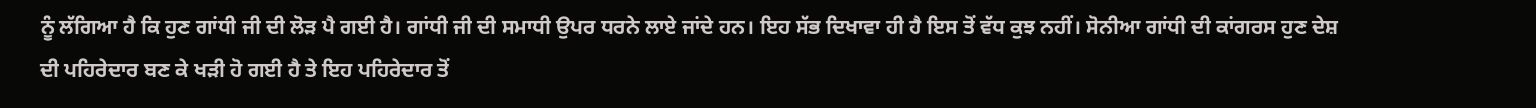ਨੂੰ ਲੱਗਿਆ ਹੈ ਕਿ ਹੁਣ ਗਾਂਧੀ ਜੀ ਦੀ ਲੋੜ ਪੈ ਗਈ ਹੈ। ਗਾਂਧੀ ਜੀ ਦੀ ਸਮਾਧੀ ਉਪਰ ਧਰਨੇ ਲਾਏ ਜਾਂਦੇ ਹਨ। ਇਹ ਸੱਭ ਦਿਖਾਵਾ ਹੀ ਹੈ ਇਸ ਤੋਂ ਵੱਧ ਕੁਝ ਨਹੀਂ। ਸੋਨੀਆ ਗਾਂਧੀ ਦੀ ਕਾਂਗਰਸ ਹੁਣ ਦੇਸ਼ ਦੀ ਪਹਿਰੇਦਾਰ ਬਣ ਕੇ ਖੜੀ ਹੋ ਗਈ ਹੈ ਤੇ ਇਹ ਪਹਿਰੇਦਾਰ ਤੋਂ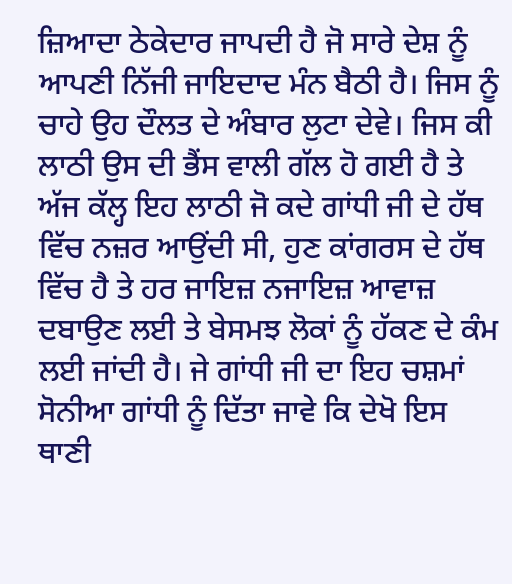ਜ਼ਿਆਦਾ ਠੇਕੇਦਾਰ ਜਾਪਦੀ ਹੈ ਜੋ ਸਾਰੇ ਦੇਸ਼ ਨੂੰ ਆਪਣੀ ਨਿੱਜੀ ਜਾਇਦਾਦ ਮੰਨ ਬੈਠੀ ਹੈ। ਜਿਸ ਨੂੰ ਚਾਹੇ ਉਹ ਦੌਲਤ ਦੇ ਅੰਬਾਰ ਲੁਟਾ ਦੇਵੇ। ਜਿਸ ਕੀ ਲਾਠੀ ਉਸ ਦੀ ਭੈਂਸ ਵਾਲੀ ਗੱਲ ਹੋ ਗਈ ਹੈ ਤੇ ਅੱਜ ਕੱਲ੍ਹ ਇਹ ਲਾਠੀ ਜੋ ਕਦੇ ਗਾਂਧੀ ਜੀ ਦੇ ਹੱਥ ਵਿੱਚ ਨਜ਼ਰ ਆਉਂਦੀ ਸੀ, ਹੁਣ ਕਾਂਗਰਸ ਦੇ ਹੱਥ ਵਿੱਚ ਹੈ ਤੇ ਹਰ ਜਾਇਜ਼ ਨਜਾਇਜ਼ ਆਵਾਜ਼ ਦਬਾਉਣ ਲਈ ਤੇ ਬੇਸਮਝ ਲੋਕਾਂ ਨੂੰ ਹੱਕਣ ਦੇ ਕੰਮ ਲਈ ਜਾਂਦੀ ਹੈ। ਜੇ ਗਾਂਧੀ ਜੀ ਦਾ ਇਹ ਚਸ਼ਮਾਂ ਸੋਨੀਆ ਗਾਂਧੀ ਨੂੰ ਦਿੱਤਾ ਜਾਵੇ ਕਿ ਦੇਖੋ ਇਸ ਥਾਣੀ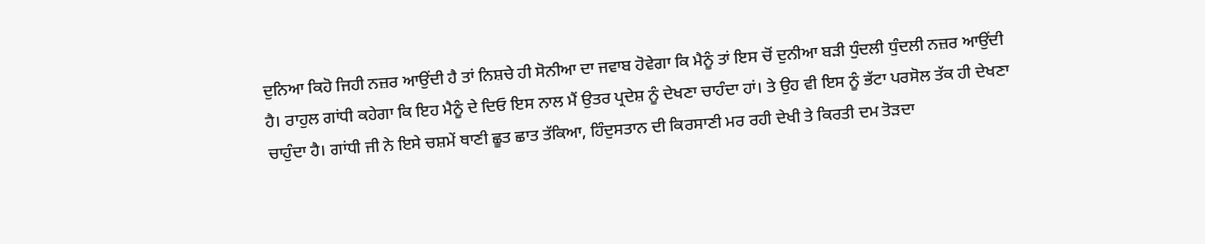ਦੁਨਿਆ ਕਿਹੋ ਜਿਹੀ ਨਜ਼ਰ ਆਉਂਦੀ ਹੈ ਤਾਂ ਨਿਸ਼ਚੇ ਹੀ ਸੋਨੀਆ ਦਾ ਜਵਾਬ ਹੋਵੇਗਾ ਕਿ ਮੈਨੂੰ ਤਾਂ ਇਸ ਚੋਂ ਦੁਨੀਆ ਬੜੀ ਧੁੰਦਲੀ ਧੁੰਦਲੀ ਨਜ਼ਰ ਆਉਂਦੀ ਹੈ। ਰਾਹੁਲ ਗਾਂਧੀ ਕਹੇਗਾ ਕਿ ਇਹ ਮੈਨੂੰ ਦੇ ਦਿਓ ਇਸ ਨਾਲ ਮੈਂ ਉਤਰ ਪ੍ਰਦੇਸ਼ ਨੂੰ ਦੇਖਣਾ ਚਾਹੰਦਾ ਹਾਂ। ਤੇ ਉਹ ਵੀ ਇਸ ਨੂੰ ਭੱਟਾ ਪਰਸੋਲ ਤੱਕ ਹੀ ਦੇਖਣਾ ਚਾਹੁੰਦਾ ਹੈ। ਗਾਂਧੀ ਜੀ ਨੇ ਇਸੇ ਚਸ਼ਮੇਂ ਥਾਣੀ ਛੂਤ ਛਾਤ ਤੱਕਿਆ, ਹਿੰਦੁਸਤਾਨ ਦੀ ਕਿਰਸਾਣੀ ਮਰ ਰਹੀ ਦੇਖੀ ਤੇ ਕਿਰਤੀ ਦਮ ਤੋੜਦਾ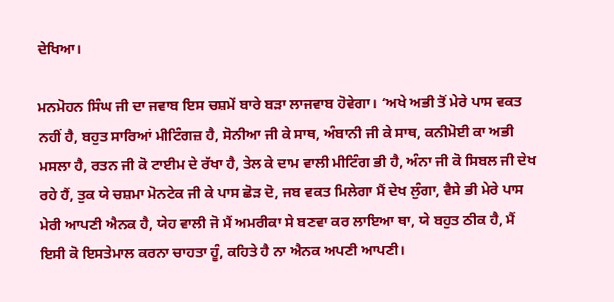ਦੇਖਿਆ।

ਮਨਮੋਹਨ ਸਿੰਘ ਜੀ ਦਾ ਜਵਾਬ ਇਸ ਚਸ਼ਮੇਂ ਬਾਰੇ ਬੜਾ ਲਾਜਵਾਬ ਹੋਵੇਗਾ। ‘ਅਖੇ ਅਭੀ ਤੋਂ ਮੇਰੇ ਪਾਸ ਵਕਤ ਨਹੀਂ ਹੈ, ਬਹੁਤ ਸਾਰਿਆਂ ਮੀਟਿੰਗਜ਼ ਹੈ, ਸੋਨੀਆ ਜੀ ਕੇ ਸਾਥ, ਅੰਬਾਨੀ ਜੀ ਕੇ ਸਾਥ, ਕਨੀਮੋਈ ਕਾ ਅਭੀ ਮਸਲਾ ਹੈ, ਰਤਨ ਜੀ ਕੋ ਟਾਈਮ ਦੇ ਰੱਖਾ ਹੈ, ਤੇਲ ਕੇ ਦਾਮ ਵਾਲੀ ਮੀਟਿੰਗ ਭੀ ਹੈ, ਅੰਨਾ ਜੀ ਕੋ ਸਿਬਲ ਜੀ ਦੇਖ ਰਹੇ ਹੈਂ, ਤੁਕ ਯੇ ਚਸ਼ਮਾ ਮੋਨਟੇਕ ਜੀ ਕੇ ਪਾਸ ਛੋੜ ਦੋ, ਜਬ ਵਕਤ ਮਿਲੇਗਾ ਮੈਂ ਦੇਖ ਲੁੰਗਾ, ਵੈਸੇ ਭੀ ਮੇਰੇ ਪਾਸ ਮੇਰੀ ਆਪਣੀ ਐਨਕ ਹੈ, ਯੇਹ ਵਾਲੀ ਜੋ ਮੈਂ ਅਮਰੀਕਾ ਸੇ ਬਣਵਾ ਕਰ ਲਾਇਆ ਥਾ, ਯੇ ਬਹੁਤ ਠੀਕ ਹੈ, ਮੈਂ ਇਸੀ ਕੋ ਇਸਤੇਮਾਲ ਕਰਨਾ ਚਾਹਤਾ ਹੂੰ, ਕਹਿਤੇ ਹੈ ਨਾ ਐਨਕ ਅਪਣੀ ਆਪਣੀ।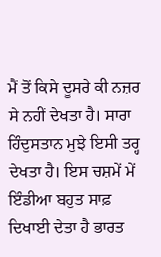ਮੈਂ ਤੋਂ ਕਿਸੇ ਦੂਸਰੇ ਕੀ ਨਜ਼ਰ ਸੇ ਨਹੀਂ ਦੇਖਤਾ ਹੈ। ਸਾਰਾ ਹਿੰਦੁਸਤਾਨ ਮੁਝੇ ਇਸੀ ਤਰ੍ਹ ਦੇਖਤਾ ਹੈ। ਇਸ ਚਸ਼ਮੇਂ ਮੇਂ ਇੰਡੀਆ ਬਹੁਤ ਸਾਫ਼ ਦਿਖਾਈ ਦੇਤਾ ਹੈ ਭਾਰਤ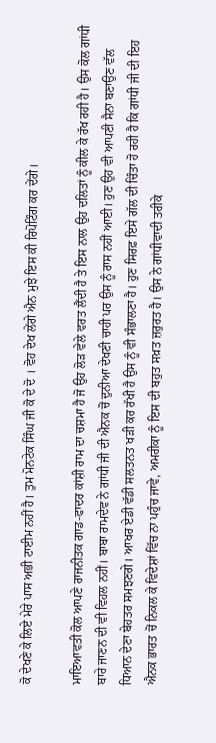ਕੋ ਦੇਖਣੇ ਕੇ ਲਿਏ ਮੇਰੇ ਪਾਸ ਅਭੀ ਟਾਈਮ ਨਹੀਂ ਹੈ। ਤੁਮ ਮੋਨਟੇਕ ਸਿੰਘ ਜੀ ਕੋ ਦੇ ਦੋ । ਵੋਹ ਦੇਖ ਲੇਂਗੇ ਐਨ ਮੁਝੇ ਇਸ ਕੀ ਰਿਪੋਟਿੰਗ ਕਰ ਦੇਂਗੇ।

ਮਾਇਆਵਤੀ ਕੋਲ ਆਪਣੇ ਰਾਜਨੀਤਕ ਗਾਡ-ਫਾਦਰ ਕਾਂਸ਼ੀ ਰਾਮ ਦਾ ਚਸ਼ਮਾ ਹੈ ਜੋ ਉਹ ਲੋੜ ਵੇਲੇ ਵਰਤ ਲੈਂਦੀ ਹੈ ਤੇ ਇਸ ਨਾਲ ਉਹ ਦਲਿਤਾਂ ਨੂੰ ਕੀਲ ਕੇ ਰੱਖ ਰਹੀ ਹੈ। ਉਸ ਕੋਲ ਗਾਂਧੀ ਬਾਰੇ ਜਾਣਨ ਦੀ ਵੀ ਵਿਹਲ ਨਹੀਂ। ਬਾਬਾ ਰਾਮਦੇਵ ਨੇ ਗਾਂਧੀ ਜੀ ਦੀ ਐਨਕ ਚੋਂ ਦੁਨੀਆ ਦੇਖਣੀ ਚਾਹੀ ਪਰ ਉਸ ਨੂੰ ਰਾਸ ਨਹੀਂ ਆਈ। ਹੁਣ ਉਹ ਵੀ ਆਪਣੀ ਸੈਨਾ ਬਣਾਉਣ ਵੱਲ ਧਿਆਨ ਦੇਣਾ ਬੇਹਤਰ ਸਮਝਣਗੇ। ਆਖਰ ਏਡੀ ਵੱਡੀ ਸਲਤਨਤ ਖੜੀ ਕਰ ਰੱਖੀ ਹੈ ਉਸ ਨੂੰ ਵੀ ਸੰਭਾਲਣਾ ਹੈ। ਹੁਣ ਸਿਰਫ਼ ਇਸੇ ਗੱਲ ਦੀ ਚਿੰਤਾ ਹੋ ਰਹੀ ਹੈ ਕਿ ਗਾਂਧੀ ਜੀ ਦੀ ਇਹ ਐਨਕ ਭਾਰਤ ਚੋਂ ਨਿਕਲ ਕੇ ਵਿਦੇਸ਼ਾਂ ਵਿੱਚ ਨਾ ਪਹੁੰਚ ਜਾਵੇ, ਅਮਰੀਕਾ ਨੂੰ ਇਸ ਦੀ ਬਹੁਤ ਸਖ਼ਤ ਜ਼ਰੁਰਤ ਹੈ। ਉਸ ਨੇ ਗਾਂਧੀਵਾਦੀ ਤਰੀਕੇ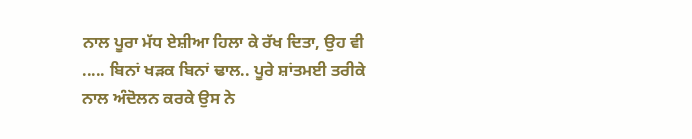ਨਾਲ ਪੂਰਾ ਮੱਧ ਏਸ਼ੀਆ ਹਿਲਾ ਕੇ ਰੱਖ ਦਿਤਾ, ਉਹ ਵੀ ..... ਬਿਨਾਂ ਖੜਕ ਬਿਨਾਂ ਢਾਲ.. ਪੂਰੇ ਸ਼ਾਂਤਮਈ ਤਰੀਕੇ ਨਾਲ ਅੰਦੋਲਨ ਕਰਕੇ ਉਸ ਨੇ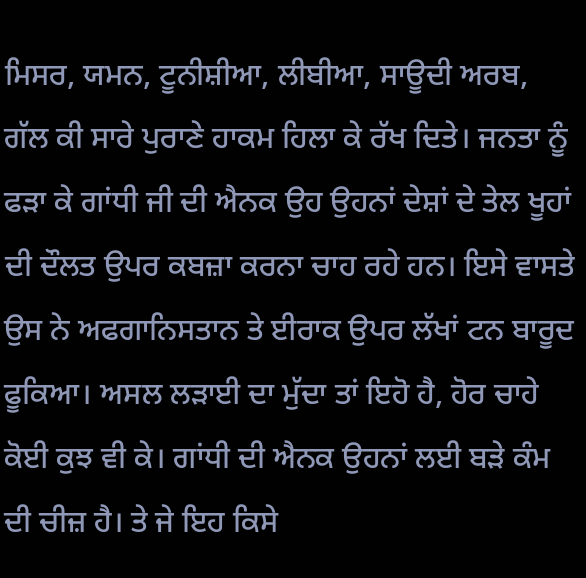ਮਿਸਰ, ਯਮਨ, ਟੂਨੀਸ਼ੀਆ, ਲੀਬੀਆ, ਸਾਊਦੀ ਅਰਬ, ਗੱਲ ਕੀ ਸਾਰੇ ਪੁਰਾਣੇ ਹਾਕਮ ਹਿਲਾ ਕੇ ਰੱਖ ਦਿਤੇ। ਜਨਤਾ ਨੂੰ ਫੜਾ ਕੇ ਗਾਂਧੀ ਜੀ ਦੀ ਐਨਕ ਉਹ ਉਹਨਾਂ ਦੇਸ਼ਾਂ ਦੇ ਤੇਲ ਖੂਹਾਂ ਦੀ ਦੌਲਤ ਉਪਰ ਕਬਜ਼ਾ ਕਰਨਾ ਚਾਹ ਰਹੇ ਹਨ। ਇਸੇ ਵਾਸਤੇ ਉਸ ਨੇ ਅਫਗਾਨਿਸਤਾਨ ਤੇ ਈਰਾਕ ਉਪਰ ਲੱਖਾਂ ਟਨ ਬਾਰੂਦ ਫੂਕਿਆ। ਅਸਲ ਲੜਾਈ ਦਾ ਮੁੱਦਾ ਤਾਂ ਇਹੋ ਹੈ, ਹੋਰ ਚਾਹੇ ਕੋਈ ਕੁਝ ਵੀ ਕੇ। ਗਾਂਧੀ ਦੀ ਐਨਕ ਉਹਨਾਂ ਲਈ ਬੜੇ ਕੰਮ ਦੀ ਚੀਜ਼ ਹੈ। ਤੇ ਜੇ ਇਹ ਕਿਸੇ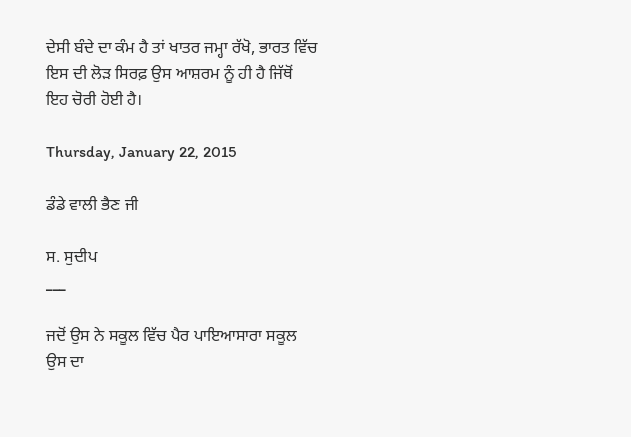ਦੇਸੀ ਬੰਦੇ ਦਾ ਕੰਮ ਹੈ ਤਾਂ ਖਾਤਰ ਜਮ੍ਹਾ ਰੱਖੋ, ਭਾਰਤ ਵਿੱਚ ਇਸ ਦੀ ਲੋੜ ਸਿਰਫ਼ ਉਸ ਆਸ਼ਰਮ ਨੂੰ ਹੀ ਹੈ ਜਿੱਥੋਂ ਇਹ ਚੋਰੀ ਹੋਈ ਹੈ।

Thursday, January 22, 2015

ਡੰਡੇ ਵਾਲੀ ਭੈਣ ਜੀ

ਸ. ਸੁਦੀਪ
___

ਜਦੋਂ ਉਸ ਨੇ ਸਕੂਲ ਵਿੱਚ ਪੈਰ ਪਾਇਆਸਾਰਾ ਸਕੂਲ ਉਸ ਦਾ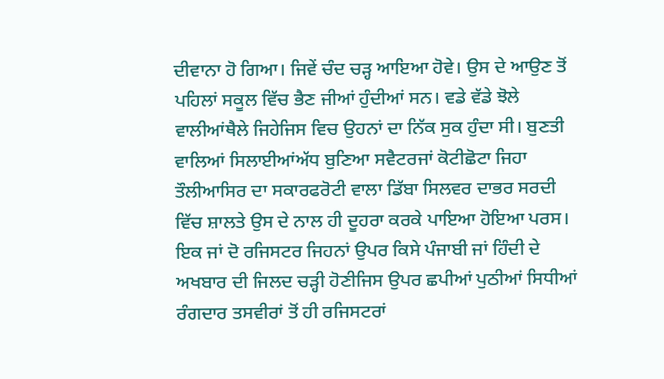ਦੀਵਾਨਾ ਹੋ ਗਿਆ। ਜਿਵੇਂ ਚੰਦ ਚੜ੍ਹ ਆਇਆ ਹੋਵੇ। ਉਸ ਦੇ ਆਉਣ ਤੋਂ ਪਹਿਲਾਂ ਸਕੂਲ ਵਿੱਚ ਭੈਣ ਜੀਆਂ ਹੁੰਦੀਆਂ ਸਨ। ਵਡੇ ਵੱਡੇ ਝੋਲੇ ਵਾਲੀਆਂਥੈਲੇ ਜਿਹੇਜਿਸ ਵਿਚ ਉਹਨਾਂ ਦਾ ਨਿੱਕ ਸੁਕ ਹੁੰਦਾ ਸੀ। ਬੁਣਤੀ ਵਾਲਿਆਂ ਸਿਲਾਈਆਂਅੱਧ ਬੁਣਿਆ ਸਵੈਟਰਜਾਂ ਕੋਟੀਛੋਟਾ ਜਿਹਾ ਤੌਲੀਆਸਿਰ ਦਾ ਸਕਾਰਫਰੋਟੀ ਵਾਲਾ ਡਿੱਬਾ ਸਿਲਵਰ ਦਾਭਰ ਸਰਦੀ ਵਿੱਚ ਸ਼ਾਲਤੇ ਉਸ ਦੇ ਨਾਲ ਹੀ ਦੂਹਰਾ ਕਰਕੇ ਪਾਇਆ ਹੋਇਆ ਪਰਸ। ਇਕ ਜਾਂ ਦੋ ਰਜਿਸਟਰ ਜਿਹਨਾਂ ਉਪਰ ਕਿਸੇ ਪੰਜਾਬੀ ਜਾਂ ਹਿੰਦੀ ਦੇ ਅਖਬਾਰ ਦੀ ਜਿਲਦ ਚੜ੍ਹੀ ਹੋਣੀਜਿਸ ਉਪਰ ਛਪੀਆਂ ਪੁਠੀਆਂ ਸਿਧੀਆਂ ਰੰਗਦਾਰ ਤਸਵੀਰਾਂ ਤੋਂ ਹੀ ਰਜਿਸਟਰਾਂ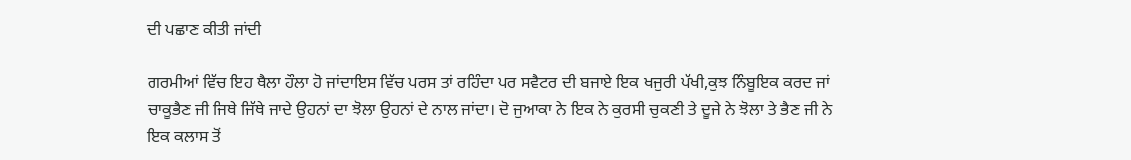ਦੀ ਪਛਾਣ ਕੀਤੀ ਜਾਂਦੀ

ਗਰਮੀਆਂ ਵਿੱਚ ਇਹ ਥੈਲਾ ਹੌਲਾ ਹੋ ਜਾਂਦਾਇਸ ਵਿੱਚ ਪਰਸ ਤਾਂ ਰਹਿੰਦਾ ਪਰ ਸਵੈਟਰ ਦੀ ਬਜਾਏ ਇਕ ਖਜੁਰੀ ਪੱਖੀ,ਕੁਝ ਨਿੰਬੂਇਕ ਕਰਦ ਜਾਂ ਚਾਕੂਭੈਣ ਜੀ ਜਿਥੇ ਜਿੱਥੇ ਜਾਦੇ ਉਹਨਾਂ ਦਾ ਝੋਲਾ ਉਹਨਾਂ ਦੇ ਨਾਲ ਜਾਂਦਾ। ਦੋ ਜੁਆਕਾ ਨੇ ਇਕ ਨੇ ਕੁਰਸੀ ਚੁਕਣੀ ਤੇ ਦੂਜੇ ਨੇ ਝੋਲਾ ਤੇ ਭੈਣ ਜੀ ਨੇ ਇਕ ਕਲਾਸ ਤੋਂ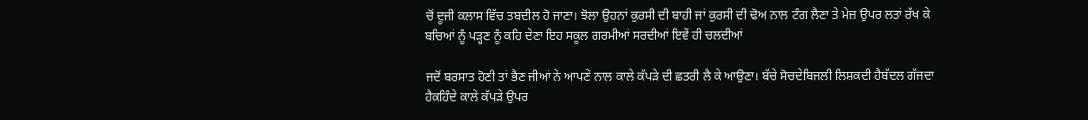ਚੋਂ ਦੂਜੀ ਕਲਾਸ ਵਿੱਚ ਤਬਦੀਲ ਹੋ ਜਾਣਾ। ਝੋਲਾ ਉਹਨਾਂ ਕੁਰਸੀ ਦੀ ਬਾਹੀ ਜਾਂ ਕੁਰਸੀ ਦੀ ਢੋਅ ਨਾਲ ਟੰਗ ਲੈਣਾ ਤੇ ਮੇਜ਼ ਉਪਰ ਲਤਾਂ ਰੱਖ ਕੇ ਬਚਿਆਂ ਨੂੰ ਪੜ੍ਹਣ ਨੂੰ ਕਹਿ ਦੇਣਾ ਇਹ ਸਕੂਲ ਗਰਮੀਆਂ ਸਰਦੀਆਂ ਇਵੇਂ ਹੀ ਚਲਦੀਆਂ

ਜਦੋਂ ਬਰਸਾਤ ਹੋਣੀ ਤਾਂ ਭੈਣ ਜੀਆਂ ਨੇ ਆਪਣੇ ਨਾਲ ਕਾਲੇ ਕੱਪੜੇ ਦੀ ਛਤਰੀ ਲੈ ਕੇ ਆਉਣਾ। ਬੱਚੇ ਸੋਚਦੇਬਿਜਲੀ ਲਿਸ਼ਕਦੀ ਹੈਬੱਦਲ ਗੱਜਦਾ ਹੈਕਹਿੰਦੇ ਕਾਲੇ ਕੱਪੜੇ ਉਪਰ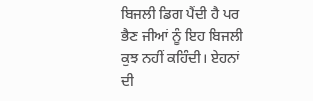ਬਿਜਲੀ ਡਿਗ ਪੈਂਦੀ ਹੈ ਪਰ ਭੈਣ ਜੀਆਂ ਨੂੰ ਇਹ ਬਿਜਲੀ ਕੁਝ ਨਹੀਂ ਕਹਿੰਦੀ। ਏਹਨਾਂ ਦੀ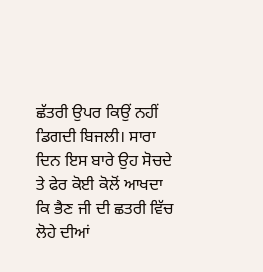ਛੱਤਰੀ ਉਪਰ ਕਿਉਂ ਨਹੀਂ ਡਿਗਦੀ ਬਿਜਲੀ। ਸਾਰਾ ਦਿਨ ਇਸ ਬਾਰੇ ਉਹ ਸੋਚਦੇ ਤੇ ਫੇਰ ਕੋਈ ਕੋਲੋਂ ਆਖਦਾ ਕਿ ਭੈਣ ਜੀ ਦੀ ਛਤਰੀ ਵਿੱਚ ਲੋਹੇ ਦੀਆਂ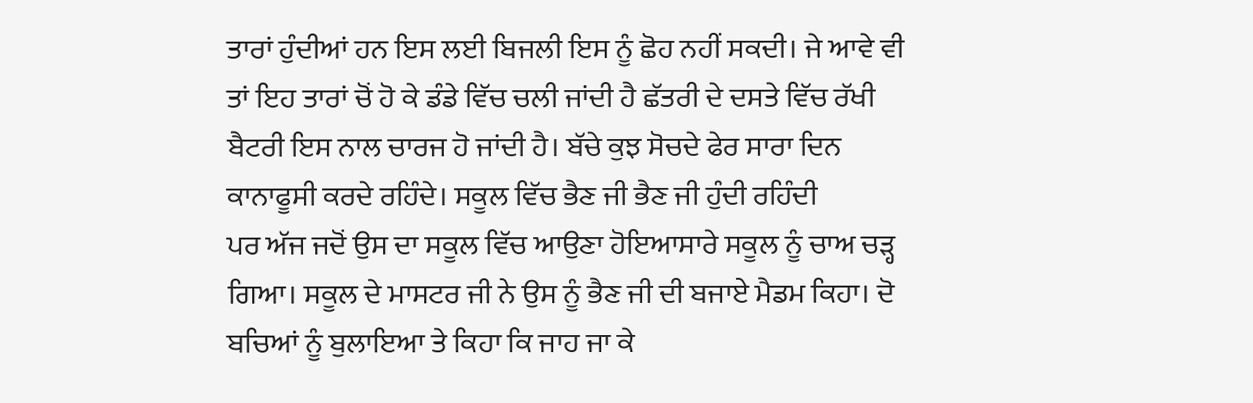ਤਾਰਾਂ ਹੁੰਦੀਆਂ ਹਨ ਇਸ ਲਈ ਬਿਜਲੀ ਇਸ ਨੂੰ ਛੋਹ ਨਹੀਂ ਸਕਦੀ। ਜੇ ਆਵੇ ਵੀ ਤਾਂ ਇਹ ਤਾਰਾਂ ਚੋਂ ਹੋ ਕੇ ਡੰਡੇ ਵਿੱਚ ਚਲੀ ਜਾਂਦੀ ਹੈ ਛੱਤਰੀ ਦੇ ਦਸਤੇ ਵਿੱਚ ਰੱਖੀ ਬੈਟਰੀ ਇਸ ਨਾਲ ਚਾਰਜ ਹੋ ਜਾਂਦੀ ਹੈ। ਬੱਚੇ ਕੁਝ ਸੋਚਦੇ ਫੇਰ ਸਾਰਾ ਦਿਨ ਕਾਨਾਫੂਸੀ ਕਰਦੇ ਰਹਿੰਦੇ। ਸਕੂਲ ਵਿੱਚ ਭੈਣ ਜੀ ਭੈਣ ਜੀ ਹੁੰਦੀ ਰਹਿੰਦੀ
ਪਰ ਅੱਜ ਜਦੋਂ ਉਸ ਦਾ ਸਕੂਲ ਵਿੱਚ ਆਉਣਾ ਹੋਇਆਸਾਰੇ ਸਕੂਲ ਨੂੰ ਚਾਅ ਚੜ੍ਹ ਗਿਆ। ਸਕੂਲ ਦੇ ਮਾਸਟਰ ਜੀ ਨੇ ਉਸ ਨੂੰ ਭੈਣ ਜੀ ਦੀ ਬਜਾਏ ਮੈਡਮ ਕਿਹਾ। ਦੋ ਬਚਿਆਂ ਨੂੰ ਬੁਲਾਇਆ ਤੇ ਕਿਹਾ ਕਿ ਜਾਹ ਜਾ ਕੇ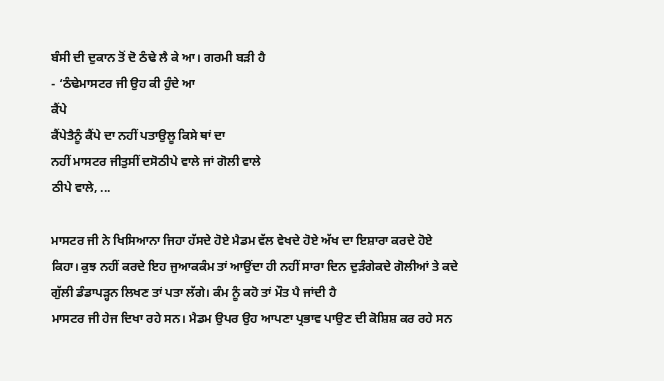ਬੰਸੀ ਦੀ ਦੁਕਾਨ ਤੋਂ ਦੋ ਠੰਢੇ ਲੈ ਕੇ ਆ। ਗਰਮੀ ਬੜੀ ਹੈ
- ‘ਠੰਢੇਮਾਸਟਰ ਜੀ ਉਹ ਕੀ ਹੁੰਦੇ ਆ
ਕੈਂਪੇ
ਕੈਂਪੇਤੈਨੂੰ ਕੈਂਪੇ ਦਾ ਨਹੀਂ ਪਤਾਉਲੂ ਕਿਸੇ ਥਾਂ ਦਾ
ਨਹੀਂ ਮਾਸਟਰ ਜੀਤੁਸੀਂ ਦਸੋਠੀਪੇ ਵਾਲੇ ਜਾਂ ਗੋਲੀ ਵਾਲੇ
ਠੀਪੇ ਵਾਲੇ, ...

ਮਾਸਟਰ ਜੀ ਨੇ ਖਿਸਿਆਨਾ ਜਿਹਾ ਹੱਸਦੇ ਹੋਏ ਮੈਡਮ ਵੱਲ ਵੇਖਦੇ ਹੋਏ ਅੱਖ ਦਾ ਇਸ਼ਾਰਾ ਕਰਦੇ ਹੋਏ ਕਿਹਾ। ਕੁਝ ਨਹੀਂ ਕਰਦੇ ਇਹ ਜੁਆਕਕੰਮ ਤਾਂ ਆਉਂਦਾ ਹੀ ਨਹੀਂ ਸਾਰਾ ਦਿਨ ਦੁੜੰਗੇਕਦੇ ਗੋਲੀਆਂ ਤੇ ਕਦੇ ਗੁੱਲੀ ਡੰਡਾਪੜ੍ਹਨ ਲਿਖਣ ਤਾਂ ਪਤਾ ਲੱਗੇ। ਕੰਮ ਨੂੰ ਕਹੋ ਤਾਂ ਮੌਤ ਪੈ ਜਾਂਦੀ ਹੈ
ਮਾਸਟਰ ਜੀ ਹੇਜ ਦਿਖਾ ਰਹੇ ਸਨ। ਮੈਡਮ ਉਪਰ ਉਹ ਆਪਣਾ ਪ੍ਰਭਾਵ ਪਾਉਣ ਦੀ ਕੋਸ਼ਿਸ਼ ਕਰ ਰਹੇ ਸਨ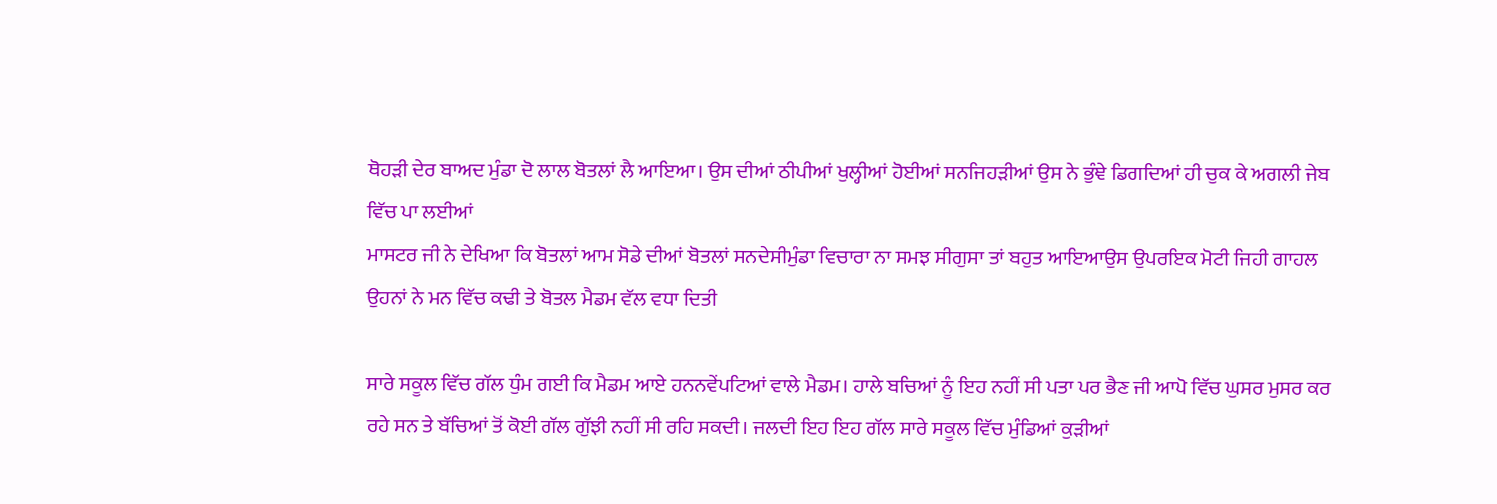ਥੋਹੜੀ ਦੇਰ ਬਾਅਦ ਮੁੰਡਾ ਦੋ ਲਾਲ ਬੋਤਲਾਂ ਲੈ ਆਇਆ। ਉਸ ਦੀਆਂ ਠੀਪੀਆਂ ਖੁਲ੍ਹੀਆਂ ਹੋਈਆਂ ਸਨਜਿਹੜੀਆਂ ਉਸ ਨੇ ਭੁੰਞੇ ਡਿਗਦਿਆਂ ਹੀ ਚੁਕ ਕੇ ਅਗਲੀ ਜੇਬ ਵਿੱਚ ਪਾ ਲਈਆਂ
ਮਾਸਟਰ ਜੀ ਨੇ ਦੇਖਿਆ ਕਿ ਬੋਤਲਾਂ ਆਮ ਸੋਡੇ ਦੀਆਂ ਬੋਤਲਾਂ ਸਨਦੇਸੀਮੁੰਡਾ ਵਿਚਾਰਾ ਨਾ ਸਮਝ ਸੀਗੁਸਾ ਤਾਂ ਬਹੁਤ ਆਇਆਉਸ ਉਪਰਇਕ ਮੋਟੀ ਜਿਹੀ ਗਾਹਲ ਉਹਨਾਂ ਨੇ ਮਨ ਵਿੱਚ ਕਢੀ ਤੇ ਬੋਤਲ ਮੈਡਮ ਵੱਲ ਵਧਾ ਦਿਤੀ

ਸਾਰੇ ਸਕੂਲ ਵਿੱਚ ਗੱਲ ਧੁੰਮ ਗਈ ਕਿ ਮੈਡਮ ਆਏ ਹਨਨਵੇਂਪਟਿਆਂ ਵਾਲੇ ਮੈਡਮ। ਹਾਲੇ ਬਚਿਆਂ ਨੂੰ ਇਹ ਨਹੀਂ ਸੀ ਪਤਾ ਪਰ ਭੈਣ ਜੀ ਆਪੋ ਵਿੱਚ ਘੁਸਰ ਮੁਸਰ ਕਰ ਰਹੇ ਸਨ ਤੇ ਬੱਚਿਆਂ ਤੋਂ ਕੋਈ ਗੱਲ ਗੁੱਝੀ ਨਹੀਂ ਸੀ ਰਹਿ ਸਕਦੀ। ਜਲਦੀ ਇਹ ਇਹ ਗੱਲ ਸਾਰੇ ਸਕੂਲ ਵਿੱਚ ਮੁੰਡਿਆਂ ਕੁੜੀਆਂ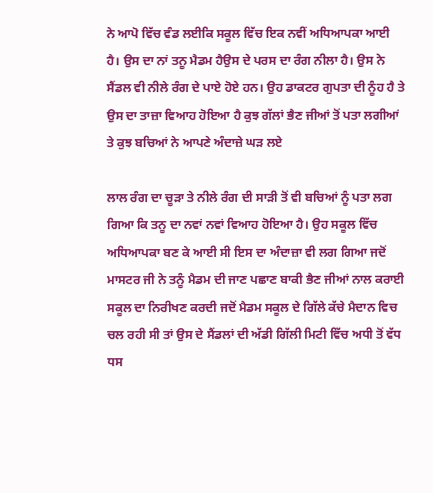ਨੇ ਆਪੋ ਵਿੱਚ ਵੰਡ ਲਈਕਿ ਸਕੂਲ ਵਿੱਚ ਇਕ ਨਵੀਂ ਅਧਿਆਪਕਾ ਆਈ ਹੈ। ਉਸ ਦਾ ਨਾਂ ਤਨੂ ਮੈਡਮ ਹੈਉਸ ਦੇ ਪਰਸ ਦਾ ਰੰਗ ਨੀਲਾ ਹੈ। ਉਸ ਨੇ ਸੈਂਡਲ ਵੀ ਨੀਲੇ ਰੰਗ ਦੇ ਪਾਏ ਹੋਏ ਹਨ। ਉਹ ਡਾਕਟਰ ਗੁਪਤਾ ਦੀ ਨੂੰਹ ਹੈ ਤੇ ਉਸ ਦਾ ਤਾਜ਼ਾ ਵਿਆਹ ਹੋਇਆ ਹੈ ਕੁਝ ਗੱਲਾਂ ਭੈਣ ਜੀਆਂ ਤੋਂ ਪਤਾ ਲਗੀਆਂ ਤੇ ਕੁਝ ਬਚਿਆਂ ਨੇ ਆਪਣੇ ਅੰਦਾਜ਼ੇ ਘੜ ਲਏ

ਲਾਲ ਰੰਗ ਦਾ ਚੂੜਾ ਤੇ ਨੀਲੇ ਰੰਗ ਦੀ ਸਾੜੀ ਤੋਂ ਵੀ ਬਚਿਆਂ ਨੂੰ ਪਤਾ ਲਗ ਗਿਆ ਕਿ ਤਨੂ ਦਾ ਨਵਾਂ ਨਵਾਂ ਵਿਆਹ ਹੋਇਆ ਹੈ। ਉਹ ਸਕੂਲ ਵਿੱਚ ਅਧਿਆਪਕਾ ਬਣ ਕੇ ਆਈ ਸੀ ਇਸ ਦਾ ਅੰਦਾਜ਼ਾ ਵੀ ਲਗ ਗਿਆ ਜਦੋਂ ਮਾਸਟਰ ਜੀ ਨੇ ਤਨੂੰ ਮੈਡਮ ਦੀ ਜਾਣ ਪਛਾਣ ਬਾਕੀ ਭੈਣ ਜੀਆਂ ਨਾਲ ਕਰਾਈ
ਸਕੂਲ ਦਾ ਨਿਰੀਖਣ ਕਰਦੀ ਜਦੋਂ ਮੈਡਮ ਸਕੂਲ ਦੇ ਗਿੱਲੇ ਕੱਚੇ ਮੈਦਾਨ ਵਿਚ ਚਲ ਰਹੀ ਸੀ ਤਾਂ ਉਸ ਦੇ ਸੈਂਡਲਾਂ ਦੀ ਅੱਡੀ ਗਿੱਲੀ ਮਿਟੀ ਵਿੱਚ ਅਧੀ ਤੋਂ ਵੱਧ ਧਸ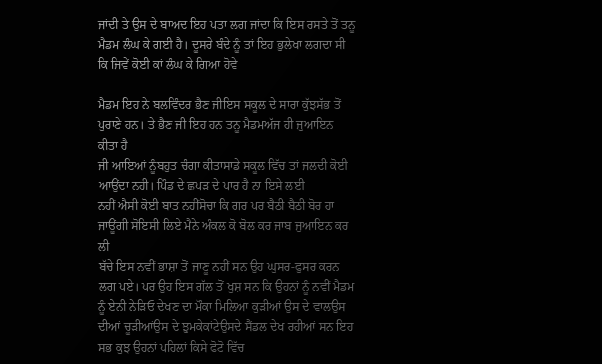ਜਾਂਦੀ ਤੇ ਉਸ ਦੇ ਬਾਅਦ ਇਹ ਪਤਾ ਲਗ ਜਾਂਦਾ ਕਿ ਇਸ ਰਸਤੇ ਤੋਂ ਤਨੂ ਮੈਡਮ ਲੰਘ ਕੇ ਗਈ ਹੈ। ਦੂਸਰੇ ਬੰਦੇ ਨੂੰ ਤਾਂ ਇਹ ਭੁਲੇਖਾ ਲਗਦਾ ਸੀ ਕਿ ਜਿਵੇਂ ਕੋਈ ਕਾਂ ਲੰਘ ਕੇ ਗਿਆ ਹੋਵੇ

ਮੈਡਮ ਇਹ ਨੇ ਬਲਵਿੰਦਰ ਭੈਣ ਜੀਇਸ ਸਕੂਲ ਦੇ ਸਾਰਾ ਕੁੱਝਸੱਭ ਤੋਂ ਪੁਰਾਣੇ ਹਨ। ਤੇ ਭੈਣ ਜੀ ਇਹ ਹਨ ਤਨੂ ਮੈਡਮਅੱਜ ਹੀ ਜੁਆਇਨ ਕੀਤਾ ਹੈ
ਜੀ ਆਇਆਂ ਨੂੰਬਹੁਤ ਚੰਗਾ ਕੀਤਾਸਾਡੇ ਸਕੂਲ ਵਿੱਚ ਤਾਂ ਜਲਦੀ ਕੋਈ ਆਉਂਦਾ ਨਹੀ। ਪਿੰਡ ਦੇ ਛਪੜ ਦੇ ਪਾਰ ਹੈ ਨਾ ਇਸੇ ਲਈ
ਨਹੀਂ ਐਸੀ ਕੋਈ ਬਾਤ ਨਹੀਂਸੋਚਾ ਕਿ ਗਰ ਪਰ ਬੈਠੀ ਬੈਠੀ ਬੋਰ ਹਾ ਜਾਊਂਗੀ ਸੋਇਸੀ ਲਿਏ ਮੈਨੇ ਅੰਕਲ ਕੋ ਬੋਲ ਕਰ ਜਾਬ ਜੁਆਇਨ ਕਰ ਲੀ
ਬੱਚੇ ਇਸ ਨਵੀਂ ਭਾਸ਼ਾ ਤੋਂ ਜਾਣੂ ਨਹੀਂ ਸਨ ਉਹ ਘੁਸਰ-ਫੁਸਰ ਕਰਨ ਲਗ ਪਏ। ਪਰ ਉਹ ਇਸ ਗੱਲ ਤੋਂ ਖੁਸ਼ ਸਨ ਕਿ ਉਹਨਾਂ ਨੂੰ ਨਵੀਂ ਮੈਡਮ ਨੂੰ ਏਨੀ ਨੇੜਿਓ ਦੇਖਣ ਦਾ ਮੌਕਾ ਮਿਲਿਆ ਕੁੜੀਆਂ ਉਸ ਦੇ ਵਾਲਉਸ ਦੀਆਂ ਚੂੜੀਆਂਉਸ ਦੇ ਝੁਮਕੇਕਾਂਟੇਉਸਦੇ ਸੈਂਡਲ ਦੇਖ ਰਹੀਆਂ ਸਨ ਇਹ ਸਭ ਕੁਝ ਉਹਨਾਂ ਪਹਿਲਾਂ ਕਿਸੇ ਫੋਟੋ ਵਿੱਚ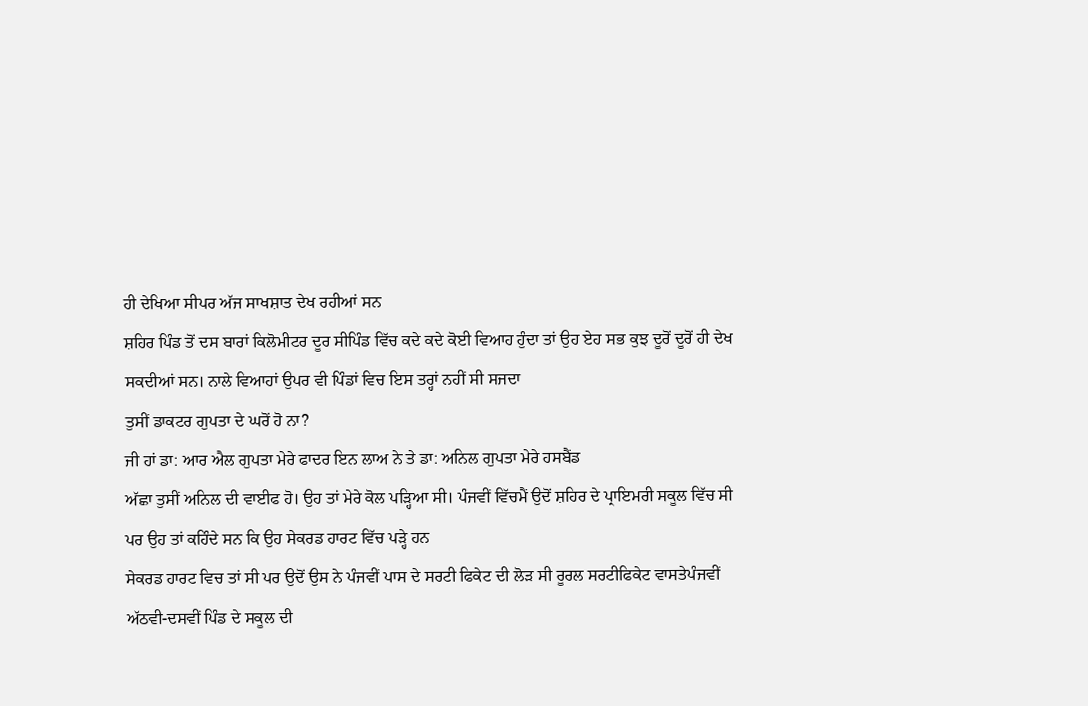ਹੀ ਦੇਖਿਆ ਸੀਪਰ ਅੱਜ ਸਾਖਸ਼ਾਤ ਦੇਖ ਰਹੀਆਂ ਸਨ
ਸ਼ਹਿਰ ਪਿੰਡ ਤੋਂ ਦਸ ਬਾਰਾਂ ਕਿਲੋਮੀਟਰ ਦੂਰ ਸੀਪਿੰਡ ਵਿੱਚ ਕਦੇ ਕਦੇ ਕੋਈ ਵਿਆਹ ਹੁੰਦਾ ਤਾਂ ਉਹ ਏਹ ਸਭ ਕੁਝ ਦੂਰੋਂ ਦੂਰੋਂ ਹੀ ਦੇਖ ਸਕਦੀਆਂ ਸਨ। ਨਾਲੇ ਵਿਆਹਾਂ ਉਪਰ ਵੀ ਪਿੰਡਾਂ ਵਿਚ ਇਸ ਤਰ੍ਹਾਂ ਨਹੀਂ ਸੀ ਸਜਦਾ
ਤੁਸੀਂ ਡਾਕਟਰ ਗੁਪਤਾ ਦੇ ਘਰੋਂ ਹੋ ਨਾ?
ਜੀ ਹਾਂ ਡਾ: ਆਰ ਐਲ ਗੁਪਤਾ ਮੇਰੇ ਫਾਦਰ ਇਨ ਲਾਅ ਨੇ ਤੇ ਡਾ: ਅਨਿਲ ਗੁਪਤਾ ਮੇਰੇ ਹਸਬੈਂਡ
ਅੱਛਾ ਤੁਸੀਂ ਅਨਿਲ ਦੀ ਵਾਈਫ ਹੋ। ਉਹ ਤਾਂ ਮੇਰੇ ਕੋਲ ਪੜ੍ਹਿਆ ਸੀ। ਪੰਜਵੀਂ ਵਿੱਚਮੈਂ ਉਦੋਂ ਸ਼ਹਿਰ ਦੇ ਪ੍ਰਾਇਮਰੀ ਸਕੂਲ ਵਿੱਚ ਸੀ
ਪਰ ਉਹ ਤਾਂ ਕਹਿੰਦੇ ਸਨ ਕਿ ਉਹ ਸੇਕਰਡ ਹਾਰਟ ਵਿੱਚ ਪੜ੍ਹੇ ਹਨ
ਸੇਕਰਡ ਹਾਰਟ ਵਿਚ ਤਾਂ ਸੀ ਪਰ ਉਦੋਂ ਉਸ ਨੇ ਪੰਜਵੀਂ ਪਾਸ ਦੇ ਸਰਟੀ ਫਿਕੇਟ ਦੀ ਲੋੜ ਸੀ ਰੂਰਲ ਸਰਟੀਫਿਕੇਟ ਵਾਸਤੇਪੰਜਵੀਂ ਅੱਠਵੀ-ਦਸਵੀਂ ਪਿੰਡ ਦੇ ਸਕੂਲ ਦੀ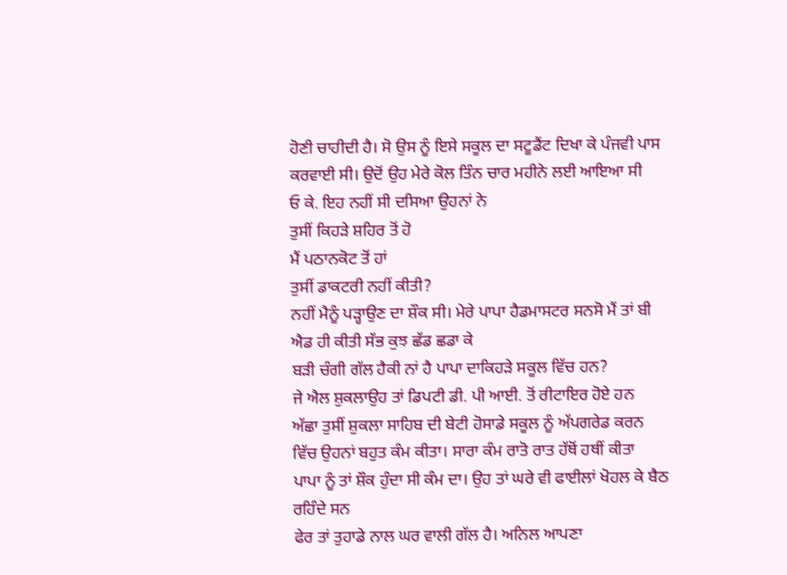ਹੋਣੀ ਚਾਹੀਦੀ ਹੈ। ਸੋ ਉਸ ਨੂੰ ਇਸੇ ਸਕੂਲ ਦਾ ਸਟੂਡੈਂਟ ਦਿਖਾ ਕੇ ਪੰਜਵੀ ਪਾਸ ਕਰਵਾਈ ਸੀ। ਉਦੋਂ ਉਹ ਮੇਰੇ ਕੋਲ ਤਿੰਨ ਚਾਰ ਮਹੀਨੇ ਲਈ ਆਇਆ ਸੀ
ਓ ਕੇ. ਇਹ ਨਹੀਂ ਸੀ ਦਸਿਆ ਉਹਨਾਂ ਨੇ
ਤੁਸੀਂ ਕਿਹੜੇ ਸ਼ਹਿਰ ਤੋਂ ਹੋ
ਮੈਂ ਪਠਾਨਕੋਟ ਤੋਂ ਹਾਂ
ਤੁਸੀਂ ਡਾਕਟਰੀ ਨਹੀਂ ਕੀਤੀ?
ਨਹੀਂ ਮੈਨੂੰ ਪੜ੍ਹਾਉਣ ਦਾ ਸ਼ੌਕ ਸੀ। ਮੇਰੇ ਪਾਪਾ ਹੈਡਮਾਸਟਰ ਸਨਸੋ ਮੈਂ ਤਾਂ ਬੀ ਐਡ ਹੀ ਕੀਤੀ ਸੱਭ ਕੁਝ ਛੱਡ ਛਡਾ ਕੇ
ਬੜੀ ਚੰਗੀ ਗੱਲ ਹੈਕੀ ਨਾਂ ਹੈ ਪਾਪਾ ਦਾਕਿਹੜੇ ਸਕੂਲ ਵਿੱਚ ਹਨ?
ਜੇ ਐਲ ਸ਼ੁਕਲਾਉਹ ਤਾਂ ਡਿਪਟੀ ਡੀ. ਪੀ ਆਈ. ਤੋਂ ਰੀਟਾਇਰ ਹੋਏ ਹਨ
ਅੱਛਾ ਤੁਸੀਂ ਸ਼ੁਕਲਾ ਸਾਹਿਬ ਦੀ ਬੇਟੀ ਹੋਸਾਡੇ ਸਕੂਲ ਨੂੰ ਅੱਪਗਰੇਡ ਕਰਨ ਵਿੱਚ ਉਹਨਾਂ ਬਹੁਤ ਕੰਮ ਕੀਤਾ। ਸਾਰਾ ਕੰਮ ਰਾਤੋ ਰਾਤ ਹੱਥੋਂ ਹਥੀਂ ਕੀਤਾ
ਪਾਪਾ ਨੂੰ ਤਾਂ ਸ਼ੌਕ ਹੁੰਦਾ ਸੀ ਕੰਮ ਦਾ। ਉਹ ਤਾਂ ਘਰੇ ਵੀ ਫਾਈਲਾਂ ਖੋਹਲ ਕੇ ਬੈਠ ਰਹਿੰਦੇ ਸਨ
ਫੇਰ ਤਾਂ ਤੁਹਾਡੇ ਨਾਲ ਘਰ ਵਾਲੀ ਗੱਲ ਹੈ। ਅਨਿਲ ਆਪਣਾ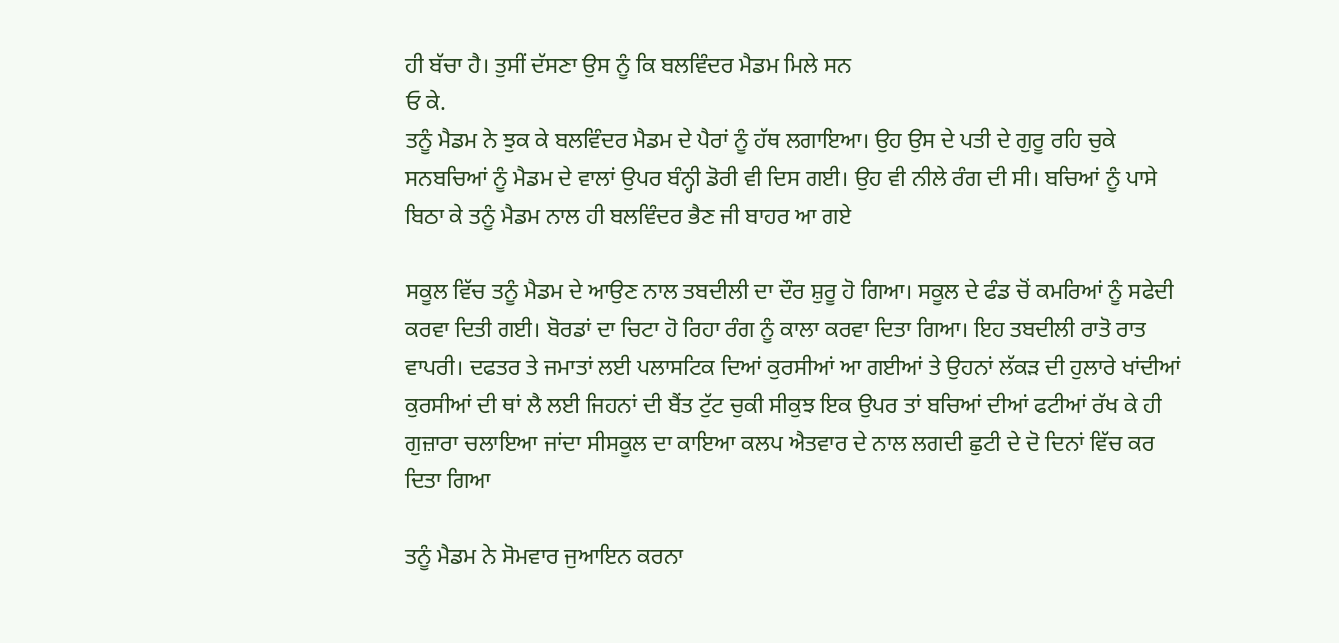ਹੀ ਬੱਚਾ ਹੈ। ਤੁਸੀਂ ਦੱਸਣਾ ਉਸ ਨੂੰ ਕਿ ਬਲਵਿੰਦਰ ਮੈਡਮ ਮਿਲੇ ਸਨ
ਓ ਕੇ.
ਤਨੂੰ ਮੈਡਮ ਨੇ ਝੁਕ ਕੇ ਬਲਵਿੰਦਰ ਮੈਡਮ ਦੇ ਪੈਰਾਂ ਨੂੰ ਹੱਥ ਲਗਾਇਆ। ਉਹ ਉਸ ਦੇ ਪਤੀ ਦੇ ਗੁਰੂ ਰਹਿ ਚੁਕੇ ਸਨਬਚਿਆਂ ਨੂੰ ਮੈਡਮ ਦੇ ਵਾਲਾਂ ਉਪਰ ਬੰਨ੍ਹੀ ਡੋਰੀ ਵੀ ਦਿਸ ਗਈ। ਉਹ ਵੀ ਨੀਲੇ ਰੰਗ ਦੀ ਸੀ। ਬਚਿਆਂ ਨੂੰ ਪਾਸੇ ਬਿਠਾ ਕੇ ਤਨੂੰ ਮੈਡਮ ਨਾਲ ਹੀ ਬਲਵਿੰਦਰ ਭੈਣ ਜੀ ਬਾਹਰ ਆ ਗਏ

ਸਕੂਲ ਵਿੱਚ ਤਨੂੰ ਮੈਡਮ ਦੇ ਆਉਣ ਨਾਲ ਤਬਦੀਲੀ ਦਾ ਦੌਰ ਸ਼ੁਰੂ ਹੋ ਗਿਆ। ਸਕੂਲ ਦੇ ਫੰਡ ਚੋਂ ਕਮਰਿਆਂ ਨੂੰ ਸਫੇਦੀ ਕਰਵਾ ਦਿਤੀ ਗਈ। ਬੋਰਡਾਂ ਦਾ ਚਿਟਾ ਹੋ ਰਿਹਾ ਰੰਗ ਨੂੰ ਕਾਲਾ ਕਰਵਾ ਦਿਤਾ ਗਿਆ। ਇਹ ਤਬਦੀਲੀ ਰਾਤੋ ਰਾਤ ਵਾਪਰੀ। ਦਫਤਰ ਤੇ ਜਮਾਤਾਂ ਲਈ ਪਲਾਸਟਿਕ ਦਿਆਂ ਕੁਰਸੀਆਂ ਆ ਗਈਆਂ ਤੇ ਉਹਨਾਂ ਲੱਕੜ ਦੀ ਹੁਲਾਰੇ ਖਾਂਦੀਆਂ ਕੁਰਸੀਆਂ ਦੀ ਥਾਂ ਲੈ ਲਈ ਜਿਹਨਾਂ ਦੀ ਬੈਂਤ ਟੁੱਟ ਚੁਕੀ ਸੀਕੁਝ ਇਕ ਉਪਰ ਤਾਂ ਬਚਿਆਂ ਦੀਆਂ ਫਟੀਆਂ ਰੱਖ ਕੇ ਹੀ ਗੁਜ਼ਾਰਾ ਚਲਾਇਆ ਜਾਂਦਾ ਸੀਸਕੂਲ ਦਾ ਕਾਇਆ ਕਲਪ ਐਤਵਾਰ ਦੇ ਨਾਲ ਲਗਦੀ ਛੁਟੀ ਦੇ ਦੋ ਦਿਨਾਂ ਵਿੱਚ ਕਰ ਦਿਤਾ ਗਿਆ

ਤਨੂੰ ਮੈਡਮ ਨੇ ਸੋਮਵਾਰ ਜੁਆਇਨ ਕਰਨਾ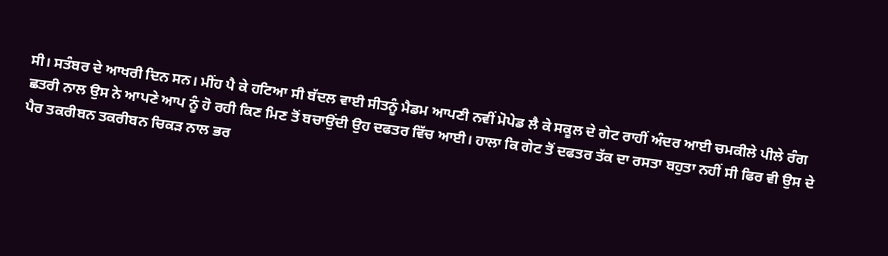ਸੀ। ਸਤੰਬਰ ਦੇ ਆਖਰੀ ਦਿਨ ਸਨ। ਮੀਂਹ ਪੈ ਕੇ ਹਟਿਆ ਸੀ ਬੱਦਲ ਵਾਈ ਸੀਤਨੂੰ ਮੈਡਮ ਆਪਣੀ ਨਵੀਂ ਮੋਪੇਡ ਲੈ ਕੇ ਸਕੂਲ ਦੇ ਗੇਟ ਰਾਹੀਂ ਅੰਦਰ ਆਈ ਚਮਕੀਲੇ ਪੀਲੇ ਰੰਗ ਛਤਰੀ ਨਾਲ ਉਸ ਨੇ ਆਪਣੇ ਆਪ ਨੂੰ ਹੋ ਰਹੀ ਕਿਣ ਮਿਣ ਤੋਂ ਬਚਾਉਂਦੀ ਉਹ ਦਫਤਰ ਵਿੱਚ ਆਈ। ਹਾਲਾ ਕਿ ਗੇਟ ਤੋਂ ਦਫਤਰ ਤੱਕ ਦਾ ਰਸਤਾ ਬਹੁਤਾ ਨਹੀਂ ਸੀ ਫਿਰ ਵੀ ਉਸ ਦੇ ਪੈਰ ਤਕਰੀਬਨ ਤਕਰੀਬਨ ਚਿਕੜ ਨਾਲ ਭਰ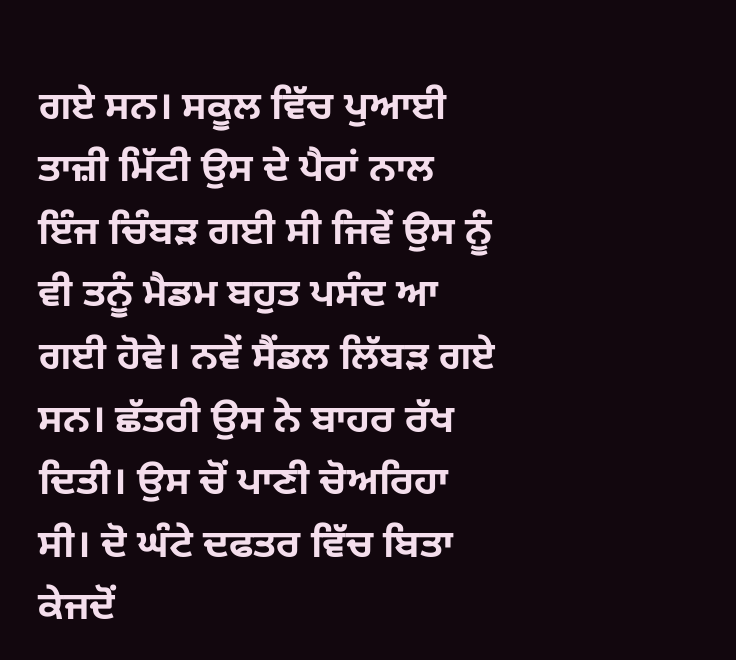ਗਏ ਸਨ। ਸਕੂਲ ਵਿੱਚ ਪੁਆਈ ਤਾਜ਼ੀ ਮਿੱਟੀ ਉਸ ਦੇ ਪੈਰਾਂ ਨਾਲ ਇੰਜ ਚਿੰਬੜ ਗਈ ਸੀ ਜਿਵੇਂ ਉਸ ਨੂੰ ਵੀ ਤਨੂੰ ਮੈਡਮ ਬਹੁਤ ਪਸੰਦ ਆ ਗਈ ਹੋਵੇ। ਨਵੇਂ ਸੈਂਡਲ ਲਿੱਬੜ ਗਏ ਸਨ। ਛੱਤਰੀ ਉਸ ਨੇ ਬਾਹਰ ਰੱਖ ਦਿਤੀ। ਉਸ ਚੋਂ ਪਾਣੀ ਚੋਅਰਿਹਾ ਸੀ। ਦੋ ਘੰਟੇ ਦਫਤਰ ਵਿੱਚ ਬਿਤਾ ਕੇਜਦੋਂ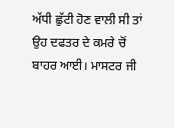ਅੱਧੀ ਛੁੱਟੀ ਹੋਣ ਵਾਲੀ ਸੀ ਤਾਂ ਉਹ ਦਫਤਰ ਦੇ ਕਮਰੇ ਚੋਂ ਬਾਹਰ ਆਈ। ਮਾਸਟਰ ਜੀ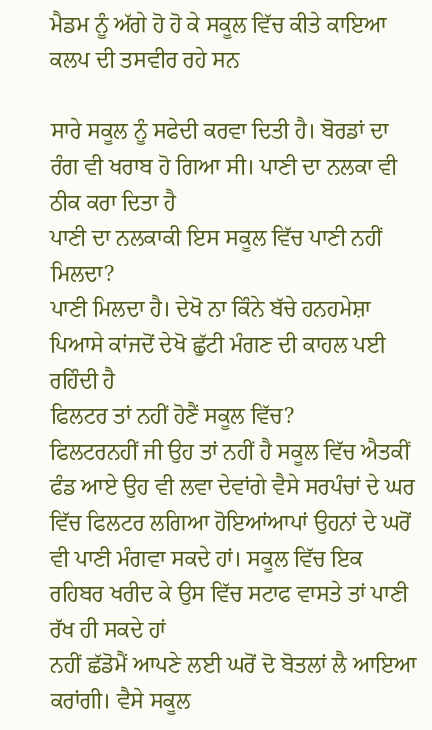ਮੈਡਮ ਨੂੰ ਅੱਗੇ ਹੋ ਹੋ ਕੇ ਸਕੂਲ ਵਿੱਚ ਕੀਤੇ ਕਾਇਆ ਕਲਪ ਦੀ ਤਸਵੀਰ ਰਹੇ ਸਨ

ਸਾਰੇ ਸਕੂਲ ਨੂੰ ਸਫੇਦੀ ਕਰਵਾ ਦਿਤੀ ਹੈ। ਬੋਰਡਾਂ ਦਾ ਰੰਗ ਵੀ ਖਰਾਬ ਹੋ ਗਿਆ ਸੀ। ਪਾਣੀ ਦਾ ਨਲਕਾ ਵੀ ਠੀਕ ਕਰਾ ਦਿਤਾ ਹੈ
ਪਾਣੀ ਦਾ ਨਲਕਾਕੀ ਇਸ ਸਕੂਲ ਵਿੱਚ ਪਾਣੀ ਨਹੀਂ ਮਿਲਦਾ?
ਪਾਣੀ ਮਿਲਦਾ ਹੈ। ਦੇਖੋ ਨਾ ਕਿੰਨੇ ਬੱਚੇ ਹਨਹਮੇਸ਼ਾ ਪਿਆਸੇ ਕਾਂਜਦੋਂ ਦੇਖੋ ਛੁੱਟੀ ਮੰਗਣ ਦੀ ਕਾਹਲ ਪਈ ਰਹਿੰਦੀ ਹੈ
ਫਿਲਟਰ ਤਾਂ ਨਹੀਂ ਹੋਣੈਂ ਸਕੂਲ ਵਿੱਚ?
ਫਿਲਟਰਨਹੀਂ ਜੀ ਉਹ ਤਾਂ ਨਹੀਂ ਹੈ ਸਕੂਲ ਵਿੱਚ ਐਤਕੀਂ ਫੰਡ ਆਏ ਉਹ ਵੀ ਲਵਾ ਦੇਵਾਂਗੇ ਵੈਸੇ ਸਰਪੰਚਾਂ ਦੇ ਘਰ ਵਿੱਚ ਫਿਲਟਰ ਲਗਿਆ ਹੋਇਆਂਆਪਾਂ ਉਹਨਾਂ ਦੇ ਘਰੋਂ ਵੀ ਪਾਣੀ ਮੰਗਵਾ ਸਕਦੇ ਹਾਂ। ਸਕੂਲ ਵਿੱਚ ਇਕ ਰਹਿਬਰ ਖਰੀਦ ਕੇ ਉਸ ਵਿੱਚ ਸਟਾਫ ਵਾਸਤੇ ਤਾਂ ਪਾਣੀ ਰੱਖ ਹੀ ਸਕਦੇ ਹਾਂ
ਨਹੀਂ ਛੱਡੋਮੈਂ ਆਪਣੇ ਲਈ ਘਰੋਂ ਦੋ ਬੋਤਲਾਂ ਲੈ ਆਇਆ ਕਰਾਂਗੀ। ਵੈਸੇ ਸਕੂਲ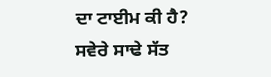ਦਾ ਟਾਈਮ ਕੀ ਹੈ?
ਸਵੇਰੇ ਸਾਢੇ ਸੱਤ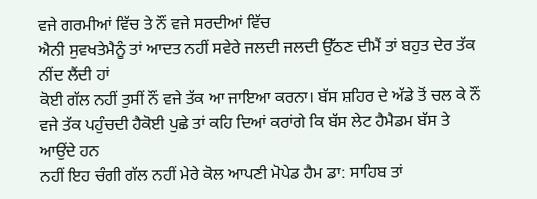ਵਜੇ ਗਰਮੀਆਂ ਵਿੱਚ ਤੇ ਨੌਂ ਵਜੇ ਸਰਦੀਆਂ ਵਿੱਚ
ਐਨੀ ਸੁਵਖਤੇਮੈਨੂੰ ਤਾਂ ਆਦਤ ਨਹੀਂ ਸਵੇਰੇ ਜਲਦੀ ਜਲਦੀ ਉੱਠਣ ਦੀਮੈਂ ਤਾਂ ਬਹੁਤ ਦੇਰ ਤੱਕ ਨੀਂਦ ਲੈਂਦੀ ਹਾਂ
ਕੋਈ ਗੱਲ ਨਹੀਂ ਤੁਸੀਂ ਨੌਂ ਵਜੇ ਤੱਕ ਆ ਜਾਇਆ ਕਰਨਾ। ਬੱਸ ਸ਼ਹਿਰ ਦੇ ਅੱਡੇ ਤੋਂ ਚਲ ਕੇ ਨੌਂ ਵਜੇ ਤੱਕ ਪਹੁੰਚਦੀ ਹੈਕੋਈ ਪੁਛੇ ਤਾਂ ਕਹਿ ਦਿਆਂ ਕਰਾਂਗੇ ਕਿ ਬੱਸ ਲੇਟ ਹੈਮੈਡਮ ਬੱਸ ਤੇ ਆਉਂਦੇ ਹਨ
ਨਹੀਂ ਇਹ ਚੰਗੀ ਗੱਲ ਨਹੀਂ ਮੇਰੇ ਕੋਲ ਆਪਣੀ ਮੋਪੇਡ ਹੈਮ ਡਾ: ਸਾਹਿਬ ਤਾਂ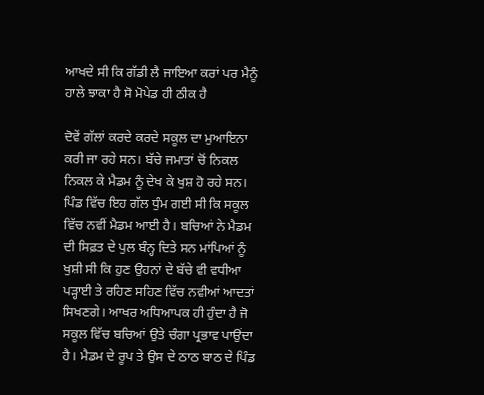ਆਖਦੇ ਸੀ ਕਿ ਗੱਡੀ ਲੈ ਜਾਇਆ ਕਰਾਂ ਪਰ ਮੈਨੂੰ ਹਾਲੇ ਝਾਕਾ ਹੈ ਸੋ ਮੋਪੇਡ ਹੀ ਠੀਕ ਹੈ

ਦੋਵੇਂ ਗੱਲਾਂ ਕਰਦੇ ਕਰਦੇ ਸਕੂਲ ਦਾ ਮੁਆਇਨਾ ਕਰੀ ਜਾ ਰਹੇ ਸਨ। ਬੱਚੇ ਜਮਾਤਾਂ ਚੋਂ ਨਿਕਲ ਨਿਕਲ ਕੇ ਮੈਡਮ ਨੂੰ ਦੇਖ ਕੇ ਖੁਸ਼ ਹੋ ਰਹੇ ਸਨ। ਪਿੰਡ ਵਿੱਚ ਇਹ ਗੱਲ ਧੁੰਮ ਗਈ ਸੀ ਕਿ ਸਕੂਲ ਵਿੱਚ ਨਵੀਂ ਮੈਡਮ ਆਈ ਹੈ। ਬਚਿਆਂ ਨੇ ਮੈਡਮ ਦੀ ਸਿਫ਼ਤ ਦੇ ਪੁਲ ਬੰਨ੍ਹ ਦਿਤੇ ਸਨ ਮਾਂਪਿਆਂ ਨੂੰ ਖੁਸ਼ੀ ਸੀ ਕਿ ਹੁਣ ਉਹਨਾਂ ਦੇ ਬੱਚੇ ਵੀ ਵਧੀਆ ਪੜ੍ਹਾਈ ਤੇ ਰਹਿਣ ਸਹਿਣ ਵਿੱਚ ਨਵੀਆਂ ਆਦਤਾਂ ਸਿਖਣਗੇ। ਆਖਰ ਅਧਿਆਪਕ ਹੀ ਹੁੰਦਾ ਹੈ ਜੋ ਸਕੂਲ ਵਿੱਚ ਬਚਿਆਂ ਉਤੇ ਚੰਗਾ ਪ੍ਰਭਾਵ ਪਾਉਂਦਾ ਹੈ। ਮੈਡਮ ਦੇ ਰੂਪ ਤੇ ਉਸ ਦੇ ਠਾਠ ਬਾਠ ਦੇ ਪਿੰਡ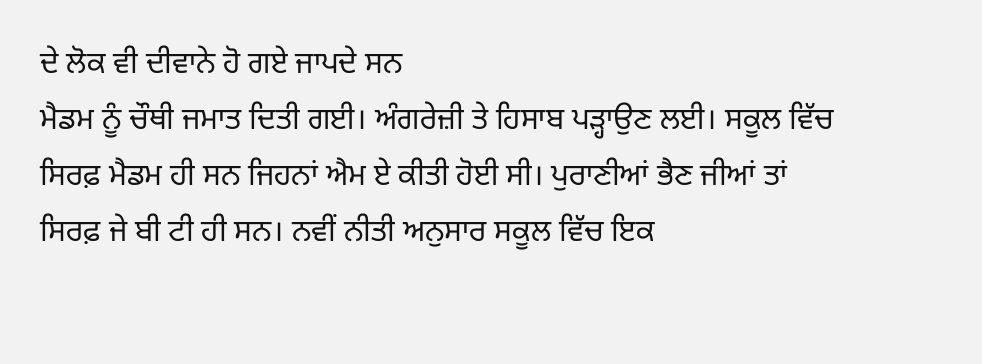ਦੇ ਲੋਕ ਵੀ ਦੀਵਾਨੇ ਹੋ ਗਏ ਜਾਪਦੇ ਸਨ
ਮੈਡਮ ਨੂੰ ਚੌਥੀ ਜਮਾਤ ਦਿਤੀ ਗਈ। ਅੰਗਰੇਜ਼ੀ ਤੇ ਹਿਸਾਬ ਪੜ੍ਹਾਉਣ ਲਈ। ਸਕੂਲ ਵਿੱਚ ਸਿਰਫ਼ ਮੈਡਮ ਹੀ ਸਨ ਜਿਹਨਾਂ ਐਮ ਏ ਕੀਤੀ ਹੋਈ ਸੀ। ਪੁਰਾਣੀਆਂ ਭੈਣ ਜੀਆਂ ਤਾਂ ਸਿਰਫ਼ ਜੇ ਬੀ ਟੀ ਹੀ ਸਨ। ਨਵੀਂ ਨੀਤੀ ਅਨੁਸਾਰ ਸਕੂਲ ਵਿੱਚ ਇਕ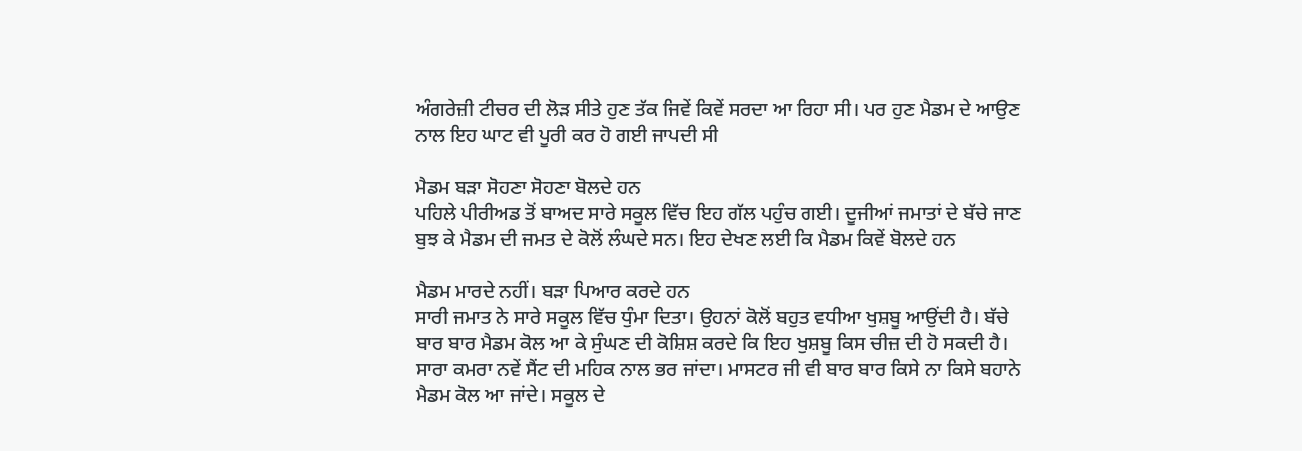ਅੰਗਰੇਜ਼ੀ ਟੀਚਰ ਦੀ ਲੋੜ ਸੀਤੇ ਹੁਣ ਤੱਕ ਜਿਵੇਂ ਕਿਵੇਂ ਸਰਦਾ ਆ ਰਿਹਾ ਸੀ। ਪਰ ਹੁਣ ਮੈਡਮ ਦੇ ਆਉਣ ਨਾਲ ਇਹ ਘਾਟ ਵੀ ਪੂਰੀ ਕਰ ਹੋ ਗਈ ਜਾਪਦੀ ਸੀ

ਮੈਡਮ ਬੜਾ ਸੋਹਣਾ ਸੋਹਣਾ ਬੋਲਦੇ ਹਨ
ਪਹਿਲੇ ਪੀਰੀਅਡ ਤੋਂ ਬਾਅਦ ਸਾਰੇ ਸਕੂਲ ਵਿੱਚ ਇਹ ਗੱਲ ਪਹੁੰਚ ਗਈ। ਦੂਜੀਆਂ ਜਮਾਤਾਂ ਦੇ ਬੱਚੇ ਜਾਣ ਬੁਝ ਕੇ ਮੈਡਮ ਦੀ ਜਮਤ ਦੇ ਕੋਲੋਂ ਲੰਘਦੇ ਸਨ। ਇਹ ਦੇਖਣ ਲਈ ਕਿ ਮੈਡਮ ਕਿਵੇਂ ਬੋਲਦੇ ਹਨ

ਮੈਡਮ ਮਾਰਦੇ ਨਹੀਂ। ਬੜਾ ਪਿਆਰ ਕਰਦੇ ਹਨ
ਸਾਰੀ ਜਮਾਤ ਨੇ ਸਾਰੇ ਸਕੂਲ ਵਿੱਚ ਧੁੰਮਾ ਦਿਤਾ। ਉਹਨਾਂ ਕੋਲੋਂ ਬਹੁਤ ਵਧੀਆ ਖੁਸ਼ਬੂ ਆਉਂਦੀ ਹੈ। ਬੱਚੇ ਬਾਰ ਬਾਰ ਮੈਡਮ ਕੋਲ ਆ ਕੇ ਸੁੰਘਣ ਦੀ ਕੋਸ਼ਿਸ਼ ਕਰਦੇ ਕਿ ਇਹ ਖੁਸ਼ਬੂ ਕਿਸ ਚੀਜ਼ ਦੀ ਹੋ ਸਕਦੀ ਹੈ। ਸਾਰਾ ਕਮਰਾ ਨਵੇਂ ਸੈਂਟ ਦੀ ਮਹਿਕ ਨਾਲ ਭਰ ਜਾਂਦਾ। ਮਾਸਟਰ ਜੀ ਵੀ ਬਾਰ ਬਾਰ ਕਿਸੇ ਨਾ ਕਿਸੇ ਬਹਾਨੇ ਮੈਡਮ ਕੋਲ ਆ ਜਾਂਦੇ। ਸਕੂਲ ਦੇ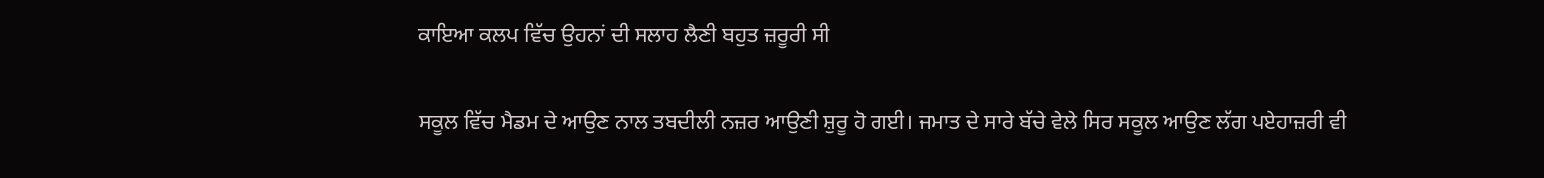ਕਾਇਆ ਕਲਪ ਵਿੱਚ ਉਹਨਾਂ ਦੀ ਸਲਾਹ ਲੈਣੀ ਬਹੁਤ ਜ਼ਰੂਰੀ ਸੀ

ਸਕੂਲ ਵਿੱਚ ਮੈਡਮ ਦੇ ਆਉਣ ਨਾਲ ਤਬਦੀਲੀ ਨਜ਼ਰ ਆਉਣੀ ਸ਼ੁਰੂ ਹੋ ਗਈ। ਜਮਾਤ ਦੇ ਸਾਰੇ ਬੱਚੇ ਵੇਲੇ ਸਿਰ ਸਕੂਲ ਆਉਣ ਲੱਗ ਪਏਹਾਜ਼ਰੀ ਵੀ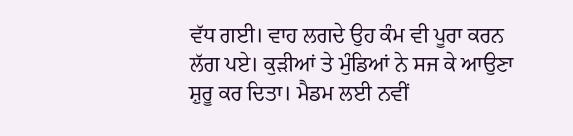ਵੱਧ ਗਈ। ਵਾਹ ਲਗਦੇ ਉਹ ਕੰਮ ਵੀ ਪੂਰਾ ਕਰਨ ਲੱਗ ਪਏ। ਕੁੜੀਆਂ ਤੇ ਮੁੰਡਿਆਂ ਨੇ ਸਜ ਕੇ ਆਉਣਾ ਸ਼ੁਰੂ ਕਰ ਦਿਤਾ। ਮੈਡਮ ਲਈ ਨਵੀਂ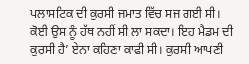ਪਲਾਸਟਿਕ ਦੀ ਕੁਰਸੀ ਜਮਾਤ ਵਿੱਚ ਸਜ ਗਈ ਸੀ। ਕੋਈ ਉਸ ਨੂੰ ਹੱਥ ਨਹੀਂ ਸੀ ਲਾ ਸਕਦਾ। ਇਹ ਮੈਡਮ ਦੀ ਕੁਰਸੀ ਹੈ’ ਏਨਾ ਕਹਿਣਾ ਕਾਫੀ ਸੀ। ਕੁਰਸੀ ਆਪਣੀ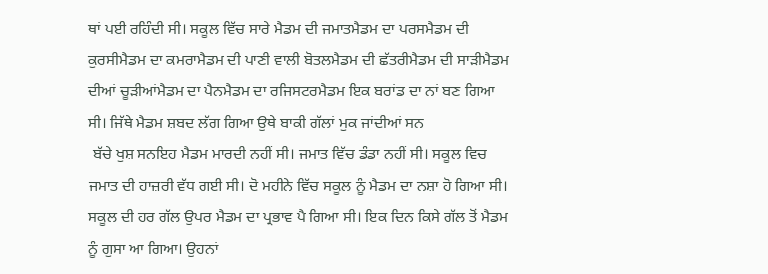ਥਾਂ ਪਈ ਰਹਿੰਦੀ ਸੀ। ਸਕੂਲ ਵਿੱਚ ਸਾਰੇ ਮੈਡਮ ਦੀ ਜਮਾਤਮੈਡਮ ਦਾ ਪਰਸਮੈਡਮ ਦੀ ਕੁਰਸੀਮੈਡਮ ਦਾ ਕਮਰਾਮੈਡਮ ਦੀ ਪਾਣੀ ਵਾਲੀ ਬੋਤਲਮੈਡਮ ਦੀ ਛੱਤਰੀਮੈਡਮ ਦੀ ਸਾੜੀਮੈਡਮ ਦੀਆਂ ਚੂੜੀਆਂਮੈਡਮ ਦਾ ਪੈਨਮੈਡਮ ਦਾ ਰਜਿਸਟਰਮੈਡਮ ਇਕ ਬਰਾਂਡ ਦਾ ਨਾਂ ਬਣ ਗਿਆ ਸੀ। ਜਿੱਥੇ ਮੈਡਮ ਸ਼ਬਦ ਲੱਗ ਗਿਆ ਉਥੇ ਬਾਕੀ ਗੱਲਾਂ ਮੁਕ ਜਾਂਦੀਆਂ ਸਨ
 ਬੱਚੇ ਖੁਸ਼ ਸਨਇਹ ਮੈਡਮ ਮਾਰਦੀ ਨਹੀਂ ਸੀ। ਜਮਾਤ ਵਿੱਚ ਡੰਡਾ ਨਹੀਂ ਸੀ। ਸਕੂਲ ਵਿਚ ਜਮਾਤ ਦੀ ਹਾਜ਼ਰੀ ਵੱਧ ਗਈ ਸੀ। ਦੋ ਮਹੀਨੇ ਵਿੱਚ ਸਕੂਲ ਨੂੰ ਮੈਡਮ ਦਾ ਨਸ਼ਾ ਹੋ ਗਿਆ ਸੀ। ਸਕੂਲ ਦੀ ਹਰ ਗੱਲ ਉਪਰ ਮੈਡਮ ਦਾ ਪ੍ਰਭਾਵ ਪੈ ਗਿਆ ਸੀ। ਇਕ ਦਿਨ ਕਿਸੇ ਗੱਲ ਤੋਂ ਮੈਡਮ ਨੂੰ ਗੁਸਾ ਆ ਗਿਆ। ਉਹਨਾਂ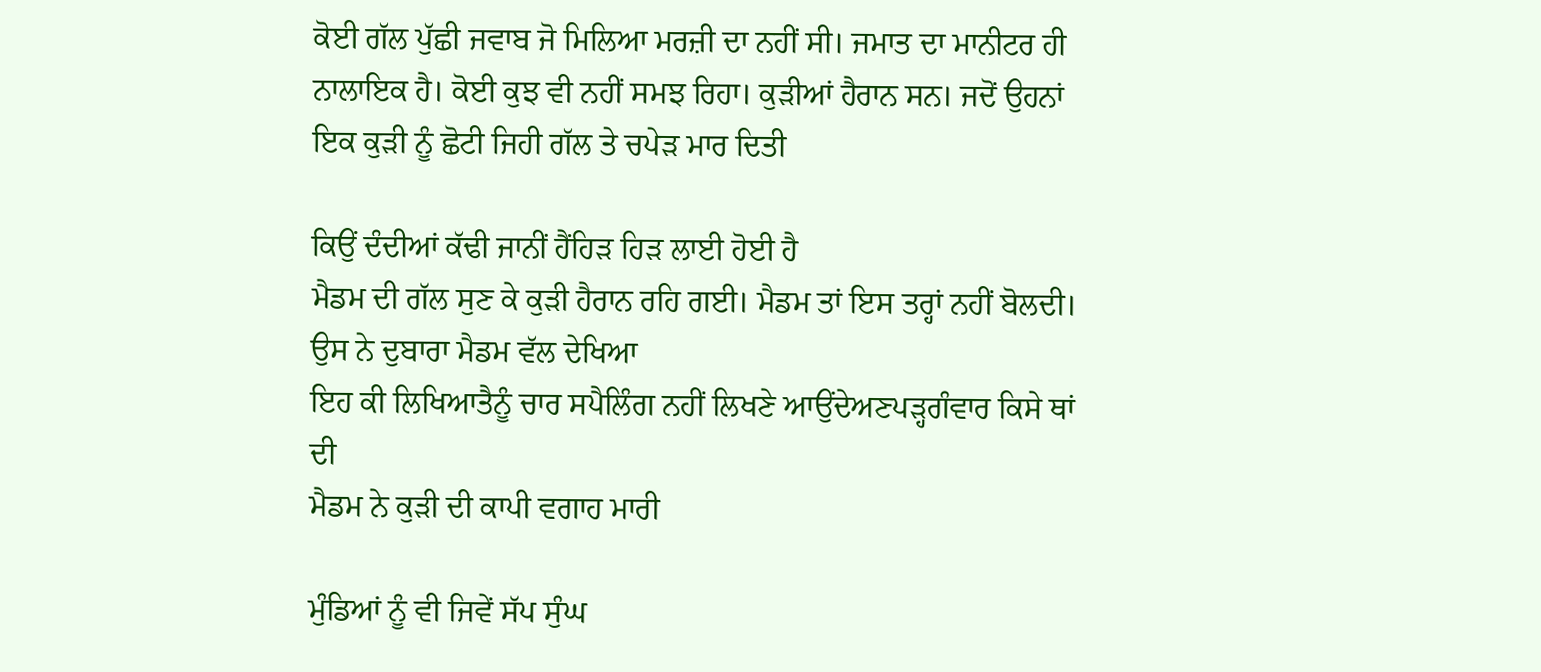ਕੋਈ ਗੱਲ ਪੁੱਛੀ ਜਵਾਬ ਜੋ ਮਿਲਿਆ ਮਰਜ਼ੀ ਦਾ ਨਹੀਂ ਸੀ। ਜਮਾਤ ਦਾ ਮਾਨੀਟਰ ਹੀ ਨਾਲਾਇਕ ਹੈ। ਕੋਈ ਕੁਝ ਵੀ ਨਹੀਂ ਸਮਝ ਰਿਹਾ। ਕੁੜੀਆਂ ਹੈਰਾਨ ਸਨ। ਜਦੋਂ ਉਹਨਾਂ ਇਕ ਕੁੜੀ ਨੂੰ ਛੋਟੀ ਜਿਹੀ ਗੱਲ ਤੇ ਚਪੇੜ ਮਾਰ ਦਿਤੀ

ਕਿਉਂ ਦੰਦੀਆਂ ਕੱਢੀ ਜਾਨੀਂ ਹੈਂਹਿੜ ਹਿੜ ਲਾਈ ਹੋਈ ਹੈ
ਮੈਡਮ ਦੀ ਗੱਲ ਸੁਣ ਕੇ ਕੁੜੀ ਹੈਰਾਨ ਰਹਿ ਗਈ। ਮੈਡਮ ਤਾਂ ਇਸ ਤਰ੍ਹਾਂ ਨਹੀਂ ਬੋਲਦੀ। ਉਸ ਨੇ ਦੁਬਾਰਾ ਮੈਡਮ ਵੱਲ ਦੇਖਿਆ
ਇਹ ਕੀ ਲਿਖਿਆਤੈਨੂੰ ਚਾਰ ਸਪੈਲਿੰਗ ਨਹੀਂ ਲਿਖਣੇ ਆਉਂਦੇਅਣਪੜ੍ਹਗੰਵਾਰ ਕਿਸੇ ਥਾਂ ਦੀ
ਮੈਡਮ ਨੇ ਕੁੜੀ ਦੀ ਕਾਪੀ ਵਗਾਹ ਮਾਰੀ

ਮੁੰਡਿਆਂ ਨੂੰ ਵੀ ਜਿਵੇਂ ਸੱਪ ਸੁੰਘ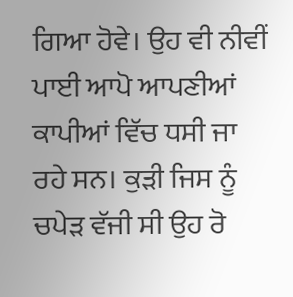ਗਿਆ ਹੋਵੇ। ਉਹ ਵੀ ਨੀਵੀਂ ਪਾਈ ਆਪੋ ਆਪਣੀਆਂ ਕਾਪੀਆਂ ਵਿੱਚ ਧਸੀ ਜਾ ਰਹੇ ਸਨ। ਕੁੜੀ ਜਿਸ ਨੂੰ ਚਪੇੜ ਵੱਜੀ ਸੀ ਉਹ ਰੋ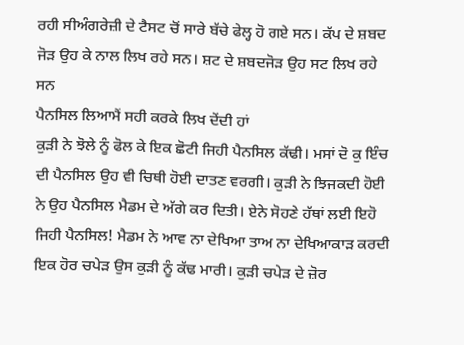ਰਹੀ ਸੀਅੰਗਰੇਜ਼ੀ ਦੇ ਟੈਸਟ ਚੋਂ ਸਾਰੇ ਬੱਚੇ ਫੇਲ੍ਹ ਹੋ ਗਏ ਸਨ। ਕੱਪ ਦੇ ਸ਼ਬਦ ਜੋੜ ਉਹ ਕੇ ਨਾਲ ਲਿਖ ਰਹੇ ਸਨ। ਸ਼ਟ ਦੇ ਸ਼ਬਦਜੋੜ ਉਹ ਸਟ ਲਿਖ ਰਹੇ ਸਨ
ਪੈਨਸਿਲ ਲਿਆਮੈਂ ਸਹੀ ਕਰਕੇ ਲਿਖ ਦੇਂਦੀ ਹਾਂ
ਕੁੜੀ ਨੇ ਝੋਲੇ ਨੂੰ ਫੋਲ ਕੇ ਇਕ ਛੋਟੀ ਜਿਹੀ ਪੈਨਸਿਲ ਕੱਢੀ। ਮਸਾਂ ਦੋ ਕੁ ਇੰਚ ਦੀ ਪੈਨਸਿਲ ਉਹ ਵੀ ਚਿਥੀ ਹੋਈ ਦਾਤਣ ਵਰਗੀ। ਕੁੜੀ ਨੇ ਝਿਜਕਦੀ ਹੋਈ ਨੇ ਉਹ ਪੈਨਸਿਲ ਮੈਡਮ ਦੇ ਅੱਗੇ ਕਰ ਦਿਤੀ। ਏਨੇ ਸੋਹਣੇ ਹੱਥਾਂ ਲਈ ਇਹੋ ਜਿਹੀ ਪੈਨਸਿਲ! ਮੈਡਮ ਨੇ ਆਵ ਨਾ ਦੇਖਿਆ ਤਾਅ ਨਾ ਦੇਖਿਆਕਾੜ ਕਰਦੀ ਇਕ ਹੋਰ ਚਪੇੜ ਉਸ ਕੁੜੀ ਨੂੰ ਕੱਢ ਮਾਰੀ। ਕੁੜੀ ਚਪੇੜ ਦੇ ਜ਼ੋਰ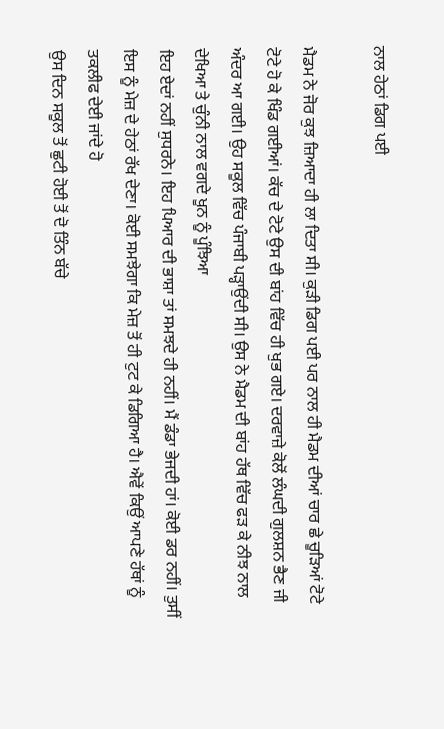ਨਾਲ ਹੇਠਾਂ ਡਿਗ ਪਈ

ਮੈਡਮ ਨੇ ਜੋਰ ਕੁਝ ਜ਼ਿਆਦਾ ਹੀ ਲਾ ਦਿਤਾ ਸੀ। ਕੁੜੀ ਡਿਗ ਪਈ ਪਰ ਨਾਲ ਹੀ ਮੈਡਮ ਦੀਆਂ ਚਾਰ ਛੇ ਚੂੜਿਆਂ ਟੋਟੇ ਟੋਟੇ ਹੋ ਕੇ ਖਿੰਡ ਗਈਆਂ। ਕੱਚ ਦੇ ਟੋਟੇ ਉਸ ਦੀ ਬਾਂਹ ਵਿੱਚ ਹੀ ਖੁਭ ਗਏ। ਦਰਵਾਜ਼ੇ ਕੋਲੋਂ ਲੰਘਦੀ ਗੁਲਸ਼ਨ ਭੈਣ ਜੀ ਅੰਦਰ ਆ ਗਈ। ਉਹ ਸਕੂਲ ਵਿੱਚ ਪੰਜਾਬੀ ਪੜ੍ਹਾਉਂਦੀ ਸੀ। ਉਸ ਨੇ ਮੈਡਮ ਦੀ ਬਾਂਹ ਹੱਥ ਵਿੱਚ ਫੜ ਕੇ ਨੀਝ ਨਾਲ ਦੇਖਿਆ ਤੇ ਚੁੰਨੀ ਨਾਲ ਵਗਦੇ ਖੂਨ ਨੂੰ ਪੂੰਝਿਆ
ਇਹ ਏਦਾਂ ਨਹੀਂ ਸੁਧਰਨੇ। ਇਹ ਪਿਆਰ ਦੀ ਭਾਸ਼ਾ ਤਾਂ ਸਮਝਦੇ ਹੀ ਨਹੀਂ। ਮੈਂ ਡੰਡਾ ਭੇਜਦੀ ਹਾਂ। ਕੋਈ ਡਰ ਨਹੀਂ। ਤੁਸੀਂ ਇਸ ਨੂੰ ਮੇਜ਼ ਦੇ ਹੇਠਾਂ ਰੱਖ ਦੇਣਾ। ਕੋਈ ਸਮਝੇਗਾ ਕਿ ਮੇਜ਼ ਤੋਂ ਹੀ ਟੁਟ ਕੇ ਡਿਗਿਆ ਹੈ। ਐਵੇਂ ਕਿਉਂ ਆਪਣੇ ਹੱਥਾਂ ਨੂੰ ਤਕਲੀਫ ਦੇਈ ਜਾਂਦੇ ਹੋ
ਉਸ ਦਿਨ ਸਕੂਲ ਤੋਂ ਛੁਟੀ ਹੋਈ ਤੋਂ ਦੋ ਤਿੰਨ ਬੱਚੇ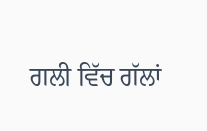ਗਲੀ ਵਿੱਚ ਗੱਲਾਂ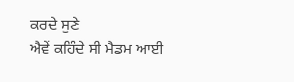ਕਰਦੇ ਸੁਣੇ
ਐਵੇਂ ਕਹਿੰਦੇ ਸੀ ਮੈਡਮ ਆਈ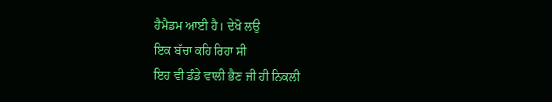ਹੈਮੈਡਮ ਆਈ ਹੈ। ਦੇਖੋ ਲਉ
ਇਕ ਬੱਚਾ ਕਹਿ ਰਿਹਾ ਸੀ
ਇਹ ਵੀ ਡੰਡੇ ਵਾਲੀ ਭੈਣ ਜੀ ਹੀ ਨਿਕਲੀ